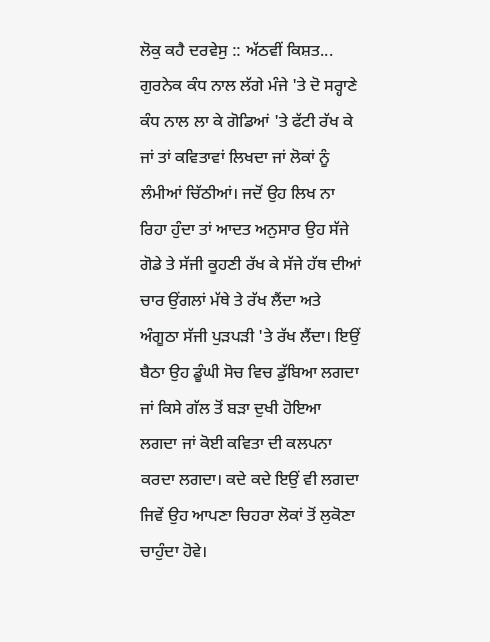ਲੋਕੁ ਕਹੈ ਦਰਵੇਸੁ :: ਅੱਠਵੀਂ ਕਿਸ਼ਤ...
ਗੁਰਨੇਕ ਕੰਧ ਨਾਲ ਲੱਗੇ ਮੰਜੇ 'ਤੇ ਦੋ ਸਰ੍ਹਾਣੇ ਕੰਧ ਨਾਲ ਲਾ ਕੇ ਗੋਡਿਆਂ 'ਤੇ ਫੱਟੀ ਰੱਖ ਕੇ ਜਾਂ ਤਾਂ ਕਵਿਤਾਵਾਂ ਲਿਖਦਾ ਜਾਂ ਲੋਕਾਂ ਨੂੰ ਲੰਮੀਆਂ ਚਿੱਠੀਆਂ। ਜਦੋਂ ਉਹ ਲਿਖ ਨਾ ਰਿਹਾ ਹੁੰਦਾ ਤਾਂ ਆਦਤ ਅਨੁਸਾਰ ਉਹ ਸੱਜੇ ਗੋਡੇ ਤੇ ਸੱਜੀ ਕੂਹਣੀ ਰੱਖ ਕੇ ਸੱਜੇ ਹੱਥ ਦੀਆਂ ਚਾਰ ਉਂਗਲਾਂ ਮੱਥੇ ਤੇ ਰੱਖ ਲੈਂਦਾ ਅਤੇ ਅੰਗੂਠਾ ਸੱਜੀ ਪੁੜਪੜੀ 'ਤੇ ਰੱਖ ਲੈਂਦਾ। ਇਉਂ ਬੈਠਾ ਉਹ ਡੂੰਘੀ ਸੋਚ ਵਿਚ ਡੁੱਬਿਆ ਲਗਦਾ ਜਾਂ ਕਿਸੇ ਗੱਲ ਤੋਂ ਬੜਾ ਦੁਖੀ ਹੋਇਆ ਲਗਦਾ ਜਾਂ ਕੋਈ ਕਵਿਤਾ ਦੀ ਕਲਪਨਾ ਕਰਦਾ ਲਗਦਾ। ਕਦੇ ਕਦੇ ਇਉਂ ਵੀ ਲਗਦਾ ਜਿਵੇਂ ਉਹ ਆਪਣਾ ਚਿਹਰਾ ਲੋਕਾਂ ਤੋਂ ਲੁਕੋਣਾ ਚਾਹੁੰਦਾ ਹੋਵੇ।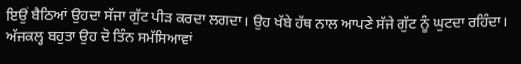ਇਉਂ ਬੈਠਿਆਂ ਉਹਦਾ ਸੱਜਾ ਗੁੱਟ ਪੀੜ ਕਰਦਾ ਲਗਦਾ। ਉਹ ਖੱਬੇ ਹੱਥ ਨਾਲ ਆਪਣੇ ਸੱਜੇ ਗੁੱਟ ਨੂੰ ਘੁਟਦਾ ਰਹਿੰਦਾ।
ਅੱਜਕਲ੍ਹ ਬਹੁਤਾ ਉਹ ਦੋ ਤਿੰਨ ਸਮੱਸਿਆਵਾਂ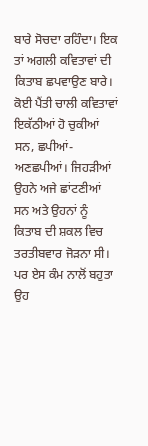ਬਾਰੇ ਸੋਚਦਾ ਰਹਿੰਦਾ। ਇਕ ਤਾਂ ਅਗਲੀ ਕਵਿਤਾਵਾਂ ਦੀ ਕਿਤਾਬ ਛਪਵਾਉਣ ਬਾਰੇ। ਕੋਈ ਪੈਂਤੀ ਚਾਲੀ ਕਵਿਤਾਵਾਂ ਇਕੱਠੀਆਂ ਹੋ ਚੁਕੀਆਂ ਸਨ, ਛਪੀਆਂ-ਅਣਛਪੀਆਂ। ਜਿਹੜੀਆਂ ਉਹਨੇ ਅਜੇ ਛਾਂਟਣੀਆਂ ਸਨ ਅਤੇ ਉਹਨਾਂ ਨੂੰ ਕਿਤਾਬ ਦੀ ਸ਼ਕਲ ਵਿਚ ਤਰਤੀਬਵਾਰ ਜੋੜਨਾ ਸੀ। ਪਰ ਏਸ ਕੰਮ ਨਾਲੋਂ ਬਹੁਤਾ ਉਹ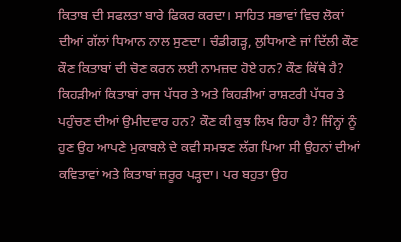ਕਿਤਾਬ ਦੀ ਸਫਲਤਾ ਬਾਰੇ ਫਿਕਰ ਕਰਦਾ। ਸਾਹਿਤ ਸਭਾਵਾਂ ਵਿਚ ਲੋਕਾਂ ਦੀਆਂ ਗੱਲਾਂ ਧਿਆਨ ਨਾਲ ਸੁਣਦਾ। ਚੰਡੀਗੜ੍ਹ, ਲੁਧਿਆਣੇ ਜਾਂ ਦਿੱਲੀ ਕੌਣ ਕੌਣ ਕਿਤਾਬਾਂ ਦੀ ਚੋਣ ਕਰਨ ਲਈ ਨਾਮਜ਼ਦ ਹੋਏ ਹਨ? ਕੌਣ ਕਿੱਥੇ ਹੈ? ਕਿਹੜੀਆਂ ਕਿਤਾਬਾਂ ਰਾਜ ਪੱਧਰ ਤੇ ਅਤੇ ਕਿਹੜੀਆਂ ਰਾਸ਼ਟਰੀ ਪੱਧਰ ਤੇ ਪਹੁੰਚਣ ਦੀਆਂ ਉਮੀਦਵਾਰ ਹਨ? ਕੌਣ ਕੀ ਕੁਝ ਲਿਖ ਰਿਹਾ ਹੈ? ਜਿੰਨ੍ਹਾਂ ਨੂੰ ਹੁਣ ਉਹ ਆਪਣੇ ਮੁਕਾਬਲੇ ਦੇ ਕਵੀ ਸਮਝਣ ਲੱਗ ਪਿਆ ਸੀ ਉਹਨਾਂ ਦੀਆਂ ਕਵਿਤਾਵਾਂ ਅਤੇ ਕਿਤਾਬਾਂ ਜ਼ਰੂਰ ਪੜ੍ਹਦਾ। ਪਰ ਬਹੁਤਾ ਉਹ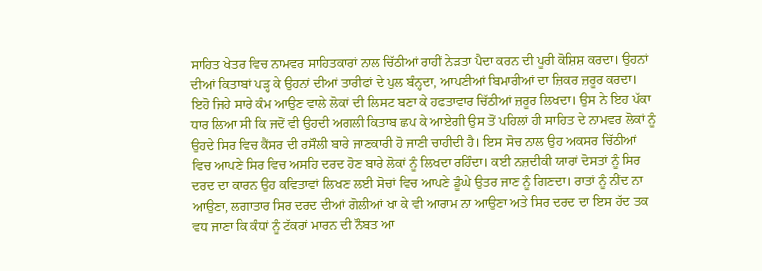ਸਾਹਿਤ ਖੇਤਰ ਵਿਚ ਨਾਮਵਰ ਸਾਹਿਤਕਾਰਾਂ ਨਾਲ ਚਿੱਠੀਆਂ ਰਾਹੀਂ ਨੇੜਤਾ ਪੈਦਾ ਕਰਨ ਦੀ ਪੂਰੀ ਕੋਸ਼ਿਸ਼ ਕਰਦਾ। ਉਹਨਾਂ ਦੀਆਂ ਕਿਤਾਬਾਂ ਪੜ੍ਹ ਕੇ ਉਹਨਾਂ ਦੀਆਂ ਤਾਰੀਫਾਂ ਦੇ ਪੁਲ ਬੰਨ੍ਹਦਾ, ਆਪਣੀਆਂ ਬਿਮਾਰੀਆਂ ਦਾ ਜ਼ਿਕਰ ਜ਼ਰੂਰ ਕਰਦਾ। ਇਹੋ ਜਿਹੇ ਸਾਰੇ ਕੰਮ ਆਉਣ ਵਾਲੇ ਲੋਕਾਂ ਦੀ ਲਿਸਟ ਬਣਾ ਕੇ ਹਫਤਾਵਾਰ ਚਿੱਠੀਆਂ ਜ਼ਰੂਰ ਲਿਖਦਾ। ਉਸ ਨੇ ਇਹ ਪੱਕਾ ਧਾਰ ਲਿਆ ਸੀ ਕਿ ਜਦੋਂ ਵੀ ਉਹਦੀ ਅਗਲੀ ਕਿਤਾਬ ਛਪ ਕੇ ਆਏਗੀ ਉਸ ਤੋਂ ਪਹਿਲਾਂ ਹੀ ਸਾਹਿਤ ਦੇ ਨਾਮਵਰ ਲੋਕਾਂ ਨੂੰ ਉਹਦੇ ਸਿਰ ਵਿਚ ਕੈਂਸਰ ਦੀ ਰਸੌਲੀ ਬਾਰੇ ਜਾਣਕਾਰੀ ਹੋ ਜਾਣੀ ਚਾਹੀਦੀ ਹੈ। ਇਸ ਸੋਚ ਨਾਲ ਉਹ ਅਕਸਰ ਚਿੱਠੀਆਂ ਵਿਚ ਆਪਣੇ ਸਿਰ ਵਿਚ ਅਸਹਿ ਦਰਦ ਹੋਣ ਬਾਰੇ ਲੋਕਾਂ ਨੂੰ ਲਿਖਦਾ ਰਹਿੰਦਾ। ਕਈ ਨਜ਼ਦੀਕੀ ਯਾਰਾਂ ਦੋਸਤਾਂ ਨੂੰ ਸਿਰ ਦਰਦ ਦਾ ਕਾਰਨ ਉਹ ਕਵਿਤਾਵਾਂ ਲਿਖਣ ਲਈ ਸੋਚਾਂ ਵਿਚ ਆਪਣੇ ਡੂੰਘੇ ਉਤਰ ਜਾਣ ਨੂੰ ਗਿਣਦਾ। ਰਾਤਾਂ ਨੂੰ ਨੀਂਦ ਨਾ ਆਉਣਾ, ਲਗਾਤਾਰ ਸਿਰ ਦਰਦ ਦੀਆਂ ਗੋਲੀਆਂ ਖਾ ਕੇ ਵੀ ਆਰਾਮ ਨਾ ਆਉਣਾ ਅਤੇ ਸਿਰ ਦਰਦ ਦਾ ਇਸ ਹੱਦ ਤਕ ਵਧ ਜਾਣਾ ਕਿ ਕੰਧਾਂ ਨੂੰ ਟੱਕਰਾਂ ਮਾਰਨ ਦੀ ਨੌਬਤ ਆ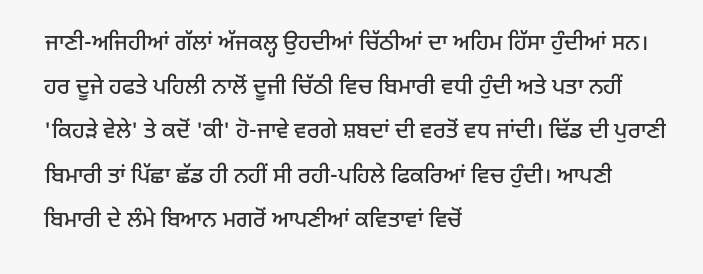ਜਾਣੀ-ਅਜਿਹੀਆਂ ਗੱਲਾਂ ਅੱਜਕਲ੍ਹ ਉਹਦੀਆਂ ਚਿੱਠੀਆਂ ਦਾ ਅਹਿਮ ਹਿੱਸਾ ਹੁੰਦੀਆਂ ਸਨ। ਹਰ ਦੂਜੇ ਹਫਤੇ ਪਹਿਲੀ ਨਾਲੋਂ ਦੂਜੀ ਚਿੱਠੀ ਵਿਚ ਬਿਮਾਰੀ ਵਧੀ ਹੁੰਦੀ ਅਤੇ ਪਤਾ ਨਹੀਂ 'ਕਿਹੜੇ ਵੇਲੇ' ਤੇ ਕਦੋਂ 'ਕੀ' ਹੋ-ਜਾਵੇ ਵਰਗੇ ਸ਼ਬਦਾਂ ਦੀ ਵਰਤੋਂ ਵਧ ਜਾਂਦੀ। ਢਿੱਡ ਦੀ ਪੁਰਾਣੀ ਬਿਮਾਰੀ ਤਾਂ ਪਿੱਛਾ ਛੱਡ ਹੀ ਨਹੀਂ ਸੀ ਰਹੀ-ਪਹਿਲੇ ਫਿਕਰਿਆਂ ਵਿਚ ਹੁੰਦੀ। ਆਪਣੀ ਬਿਮਾਰੀ ਦੇ ਲੰਮੇ ਬਿਆਨ ਮਗਰੋਂ ਆਪਣੀਆਂ ਕਵਿਤਾਵਾਂ ਵਿਚੋਂ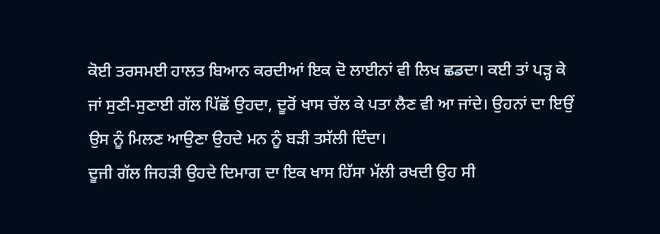ਕੋਈ ਤਰਸਮਈ ਹਾਲਤ ਬਿਆਨ ਕਰਦੀਆਂ ਇਕ ਦੋ ਲਾਈਨਾਂ ਵੀ ਲਿਖ ਛਡਦਾ। ਕਈ ਤਾਂ ਪੜ੍ਹ ਕੇ ਜਾਂ ਸੁਣੀ-ਸੁਣਾਈ ਗੱਲ ਪਿੱਛੋਂ ਉਹਦਾ, ਦੂਰੋਂ ਖਾਸ ਚੱਲ ਕੇ ਪਤਾ ਲੈਣ ਵੀ ਆ ਜਾਂਦੇ। ਉਹਨਾਂ ਦਾ ਇਉਂ ਉਸ ਨੂੰ ਮਿਲਣ ਆਉਣਾ ਉਹਦੇ ਮਨ ਨੂੰ ਬੜੀ ਤਸੱਲੀ ਦਿੰਦਾ।
ਦੂਜੀ ਗੱਲ ਜਿਹੜੀ ਉਹਦੇ ਦਿਮਾਗ ਦਾ ਇਕ ਖਾਸ ਹਿੱਸਾ ਮੱਲੀ ਰਖਦੀ ਉਹ ਸੀ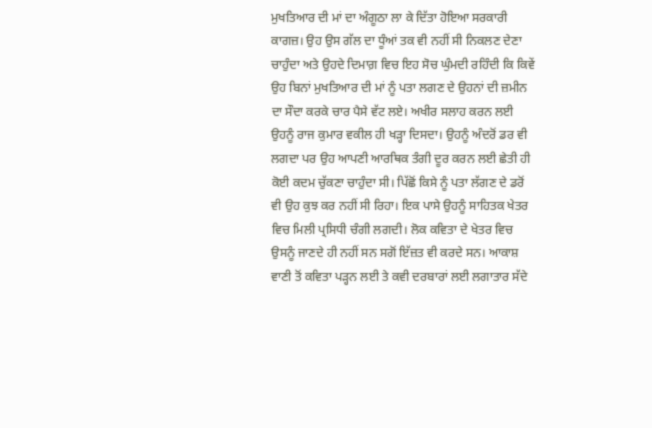ਮੁਖਤਿਆਰ ਦੀ ਮਾਂ ਦਾ ਅੰਗੂਠਾ ਲਾ ਕੇ ਦਿੱਤਾ ਹੋਇਆ ਸਰਕਾਰੀ ਕਾਗਜ਼। ਉਹ ਉਸ ਗੱਲ ਦਾ ਧੂੰਆਂ ਤਕ ਵੀ ਨਹੀਂ ਸੀ ਨਿਕਲਣ ਦੇਣਾ ਚਾਹੁੰਦਾ ਅਤੇ ਉਹਦੇ ਦਿਮਾਗ਼ ਵਿਚ ਇਹ ਸੋਚ ਘੁੰਮਦੀ ਰਹਿੰਦੀ ਕਿ ਕਿਵੇਂ ਉਹ ਬਿਨਾਂ ਮੁਖਤਿਆਰ ਦੀ ਮਾਂ ਨੂੰ ਪਤਾ ਲਗਣ ਦੇ ਉਹਨਾਂ ਦੀ ਜ਼ਮੀਨ ਦਾ ਸੌਦਾ ਕਰਕੇ ਚਾਰ ਪੈਸੇ ਵੱਟ ਲਏ। ਅਖੀਰ ਸਲਾਹ ਕਰਨ ਲਈ ਉਹਨੂੰ ਰਾਜ ਕੁਮਾਰ ਵਕੀਲ ਹੀ ਖੜ੍ਹਾ ਦਿਸਦਾ। ਉਹਨੂੰ ਅੰਦਰੋਂ ਡਰ ਵੀ ਲਗਦਾ ਪਰ ਉਹ ਆਪਣੀ ਆਰਥਿਕ ਤੰਗੀ ਦੂਰ ਕਰਨ ਲਈ ਛੇਤੀ ਹੀ ਕੋਈ ਕਦਮ ਚੁੱਕਣਾ ਚਾਹੁੰਦਾ ਸੀ। ਪਿੱਛੋਂ ਕਿਸੇ ਨੂੰ ਪਤਾ ਲੱਗਣ ਦੇ ਡਰੋਂ ਵੀ ਉਹ ਕੁਝ ਕਰ ਨਹੀਂ ਸੀ ਰਿਹਾ। ਇਕ ਪਾਸੇ ਉਹਨੂੰ ਸਾਹਿਤਕ ਖੇਤਰ ਵਿਚ ਮਿਲੀ ਪ੍ਰਸਿਧੀ ਚੰਗੀ ਲਗਦੀ। ਲੋਕ ਕਵਿਤਾ ਦੇ ਖੇਤਰ ਵਿਚ ਉਸਨੂੰ ਜਾਣਦੇ ਹੀ ਨਹੀਂ ਸਨ ਸਗੋਂ ਇੱਜ਼ਤ ਵੀ ਕਰਦੇ ਸਨ। ਆਕਾਸ਼ ਵਾਣੀ ਤੋਂ ਕਵਿਤਾ ਪੜ੍ਹਨ ਲਈ ਤੇ ਕਵੀ ਦਰਬਾਰਾਂ ਲਈ ਲਗਾਤਾਰ ਸੱਦੇ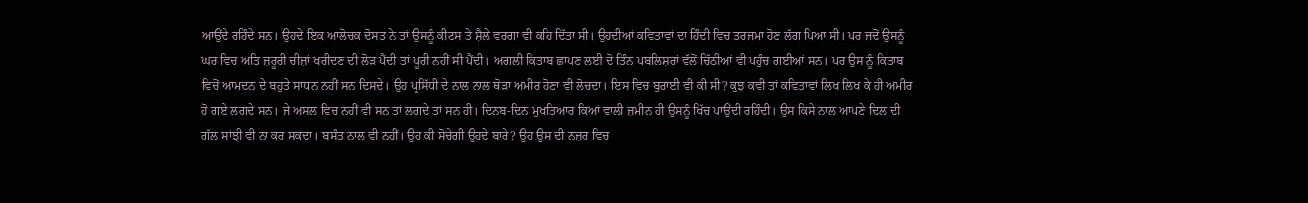ਆਉਂਦੇ ਰਹਿੰਦੇ ਸਨ। ਉਹਦੇ ਇਕ ਆਲੋਚਕ ਦੋਸਤ ਨੇ ਤਾਂ ਉਸਨੂੰ ਕੀਟਸ ਤੇ ਸ਼ੈਲੇ ਵਰਗਾ ਵੀ ਕਹਿ ਦਿੱਤਾ ਸੀ। ਉਹਦੀਆਂ ਕਵਿਤਾਵਾਂ ਦਾ ਹਿੰਦੀ ਵਿਚ ਤਰਜਮਾ ਹੋਣ ਲੱਗ ਪਿਆ ਸੀ। ਪਰ ਜਦੋਂ ਉਸਨੂੰ ਘਰ ਵਿਚ ਅਤਿ ਜ਼ਰੂਰੀ ਚੀਜ਼ਾਂ ਖਰੀਦਣ ਦੀ ਲੋੜ ਪੈਂਦੀ ਤਾਂ ਪੂਰੀ ਨਹੀਂ ਸੀ ਪੈਂਦੀ। ਅਗਲੀ ਕਿਤਾਬ ਛਾਪਣ ਲਈ ਦੋ ਤਿੰਨ ਪਬਲਿਸ਼ਰਾਂ ਵੱਲੋਂ ਚਿੱਠੀਆਂ ਵੀ ਪਹੁੰਚ ਗਈਆਂ ਸਨ। ਪਰ ਉਸ ਨੂੰ ਕਿਤਾਬ ਵਿਚੋਂ ਆਮਦਨ ਦੇ ਬਹੁਤੇ ਸਾਧਨ ਨਹੀਂ ਸਨ ਦਿਸਦੇ। ਉਹ ਪ੍ਰਸਿੱਧੀ ਦੇ ਨਾਲ ਨਾਲ ਥੋੜਾ ਅਮੀਰ ਹੋਣਾ ਵੀ ਲੋਚਦਾ। ਇਸ ਵਿਚ ਬੁਰਾਈ ਵੀ ਕੀ ਸੀ? ਕੁਝ ਕਵੀ ਤਾਂ ਕਵਿਤਾਵਾਂ ਲਿਖ ਲਿਖ ਕੇ ਹੀ ਅਮੀਰ ਹੋ ਗਏ ਲਗਦੇ ਸਨ। ਜੇ ਅਸਲ ਵਿਚ ਨਹੀਂ ਵੀ ਸਨ ਤਾਂ ਲਗਦੇ ਤਾਂ ਸਨ ਹੀ। ਦਿਨਬ-ਦਿਨ ਮੁਖਤਿਆਰ ਕਿਆਂ ਵਾਲੀ ਜ਼ਮੀਨ ਹੀ ਉਸਨੂੰ ਖਿੱਚ ਪਾਉਂਦੀ ਰਹਿੰਦੀ। ਉਸ ਕਿਸੇ ਨਾਲ ਆਪਣੇ ਦਿਲ ਦੀ ਗੱਲ ਸਾਂਝੀ ਵੀ ਨਾ ਕਰ ਸਕਦਾ। ਬਸੰਤ ਨਾਲ ਵੀ ਨਹੀਂ। ਉਹ ਕੀ ਸੋਚੇਗੀ ਉਹਦੇ ਬਾਰੇ? ਉਹ ਉਸ ਦੀ ਨਜ਼ਰ ਵਿਚ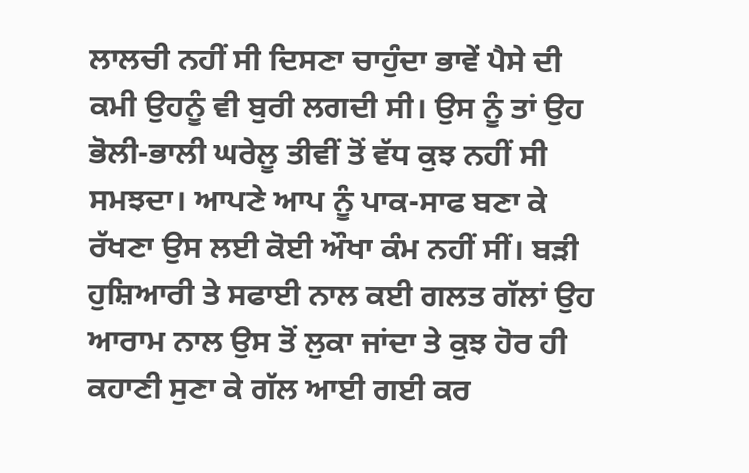ਲਾਲਚੀ ਨਹੀਂ ਸੀ ਦਿਸਣਾ ਚਾਹੁੰਦਾ ਭਾਵੇਂ ਪੈਸੇ ਦੀ ਕਮੀ ਉਹਨੂੰ ਵੀ ਬੁਰੀ ਲਗਦੀ ਸੀ। ਉਸ ਨੂੰ ਤਾਂ ਉਹ ਭੋਲੀ-ਭਾਲੀ ਘਰੇਲੂ ਤੀਵੀਂ ਤੋਂ ਵੱਧ ਕੁਝ ਨਹੀਂ ਸੀ ਸਮਝਦਾ। ਆਪਣੇ ਆਪ ਨੂੰ ਪਾਕ-ਸਾਫ ਬਣਾ ਕੇ ਰੱਖਣਾ ਉਸ ਲਈ ਕੋਈ ਔਖਾ ਕੰਮ ਨਹੀਂ ਸੀਂ। ਬੜੀ ਹੁਸ਼ਿਆਰੀ ਤੇ ਸਫਾਈ ਨਾਲ ਕਈ ਗਲਤ ਗੱਲਾਂ ਉਹ ਆਰਾਮ ਨਾਲ ਉਸ ਤੋਂ ਲੁਕਾ ਜਾਂਦਾ ਤੇ ਕੁਝ ਹੋਰ ਹੀ ਕਹਾਣੀ ਸੁਣਾ ਕੇ ਗੱਲ ਆਈ ਗਈ ਕਰ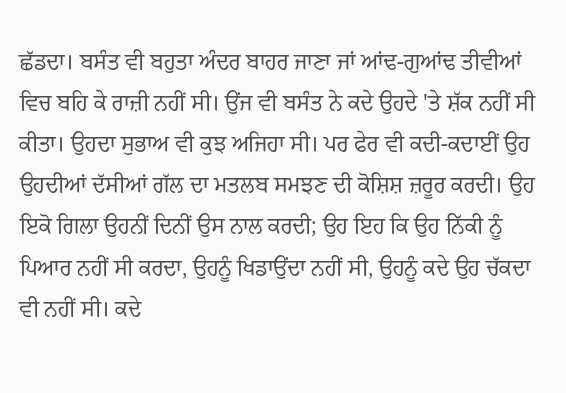ਛੱਡਦਾ। ਬਸੰਤ ਵੀ ਬਹੁਤਾ ਅੰਦਰ ਬਾਹਰ ਜਾਣਾ ਜਾਂ ਆਂਢ-ਗੁਆਂਢ ਤੀਵੀਆਂ ਵਿਚ ਬਹਿ ਕੇ ਰਾਜ਼ੀ ਨਹੀਂ ਸੀ। ਉਂਜ ਵੀ ਬਸੰਤ ਨੇ ਕਦੇ ਉਹਦੇ 'ਤੇ ਸ਼ੱਕ ਨਹੀਂ ਸੀ ਕੀਤਾ। ਉਹਦਾ ਸੁਭਾਅ ਵੀ ਕੁਝ ਅਜਿਹਾ ਸੀ। ਪਰ ਫੇਰ ਵੀ ਕਦੀ-ਕਦਾਈਂ ਉਹ ਉਹਦੀਆਂ ਦੱਸੀਆਂ ਗੱਲ ਦਾ ਮਤਲਬ ਸਮਝਣ ਦੀ ਕੋਸ਼ਿਸ਼ ਜ਼ਰੂਰ ਕਰਦੀ। ਉਹ ਇਕੋ ਗਿਲਾ ਉਹਨੀਂ ਦਿਨੀਂ ਉਸ ਨਾਲ ਕਰਦੀ; ਉਹ ਇਹ ਕਿ ਉਹ ਨਿੱਕੀ ਨੂੰ ਪਿਆਰ ਨਹੀਂ ਸੀ ਕਰਦਾ, ਉਹਨੂੰ ਖਿਡਾਉਂਦਾ ਨਹੀਂ ਸੀ, ਉਹਨੂੰ ਕਦੇ ਉਹ ਚੱਕਦਾ ਵੀ ਨਹੀਂ ਸੀ। ਕਦੇ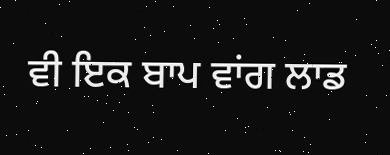ਵੀ ਇਕ ਬਾਪ ਵਾਂਗ ਲਾਡ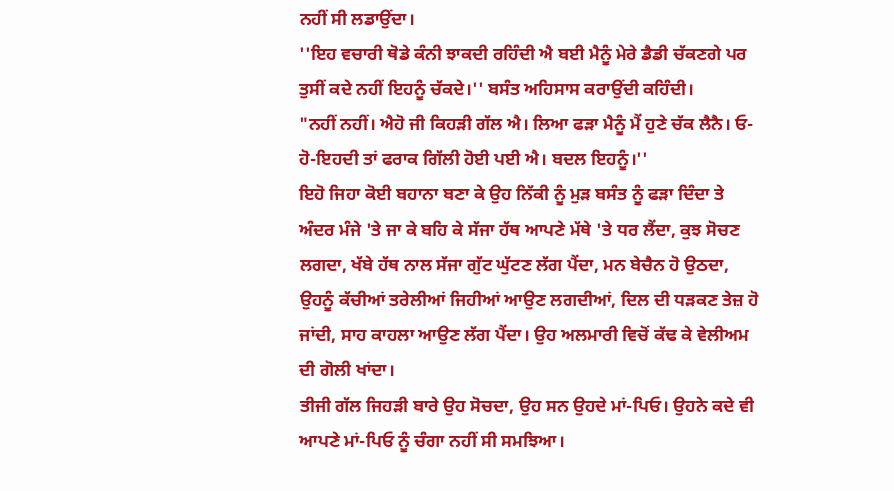ਨਹੀਂ ਸੀ ਲਡਾਉਂਦਾ।
''ਇਹ ਵਚਾਰੀ ਥੋਡੇ ਕੰਨੀ ਝਾਕਦੀ ਰਹਿੰਦੀ ਐ ਬਈ ਮੈਨੂੰ ਮੇਰੇ ਡੈਡੀ ਚੱਕਣਗੇ ਪਰ ਤੁਸੀਂ ਕਦੇ ਨਹੀਂ ਇਹਨੂੰ ਚੱਕਦੇ।'' ਬਸੰਤ ਅਹਿਸਾਸ ਕਰਾਉਂਦੀ ਕਹਿੰਦੀ।
"ਨਹੀਂ ਨਹੀਂ। ਐਹੋ ਜੀ ਕਿਹੜੀ ਗੱਲ ਐ। ਲਿਆ ਫੜਾ ਮੈਨੂੰ ਮੈਂ ਹੁਣੇ ਚੱਕ ਲੈਨੈ। ਓ-ਹੋ-ਇਹਦੀ ਤਾਂ ਫਰਾਕ ਗਿੱਲੀ ਹੋਈ ਪਈ ਐ। ਬਦਲ ਇਹਨੂੰ।''
ਇਹੋ ਜਿਹਾ ਕੋਈ ਬਹਾਨਾ ਬਣਾ ਕੇ ਉਹ ਨਿੱਕੀ ਨੂੰ ਮੁੜ ਬਸੰਤ ਨੂੰ ਫੜਾ ਦਿੰਦਾ ਤੇ ਅੰਦਰ ਮੰਜੇ 'ਤੇ ਜਾ ਕੇ ਬਹਿ ਕੇ ਸੱਜਾ ਹੱਥ ਆਪਣੇ ਮੱਥੇ 'ਤੇ ਧਰ ਲੈਂਦਾ, ਕੁਝ ਸੋਚਣ ਲਗਦਾ, ਖੱਬੇ ਹੱਥ ਨਾਲ ਸੱਜਾ ਗੁੱਟ ਘੁੱਟਣ ਲੱਗ ਪੈਂਦਾ, ਮਨ ਬੇਚੈਨ ਹੋ ਉਠਦਾ, ਉਹਨੂੰ ਕੱਚੀਆਂ ਤਰੇਲੀਆਂ ਜਿਹੀਆਂ ਆਉਣ ਲਗਦੀਆਂ, ਦਿਲ ਦੀ ਧੜਕਣ ਤੇਜ਼ ਹੋ ਜਾਂਦੀ, ਸਾਹ ਕਾਹਲਾ ਆਉਣ ਲੱਗ ਪੈਂਦਾ। ਉਹ ਅਲਮਾਰੀ ਵਿਚੋਂ ਕੱਢ ਕੇ ਵੇਲੀਅਮ ਦੀ ਗੋਲੀ ਖਾਂਦਾ।
ਤੀਜੀ ਗੱਲ ਜਿਹੜੀ ਬਾਰੇ ਉਹ ਸੋਚਦਾ, ਉਹ ਸਨ ਉਹਦੇ ਮਾਂ-ਪਿਓ। ਉਹਨੇ ਕਦੇ ਵੀ ਆਪਣੇ ਮਾਂ-ਪਿਓ ਨੂੰ ਚੰਗਾ ਨਹੀਂ ਸੀ ਸਮਝਿਆ।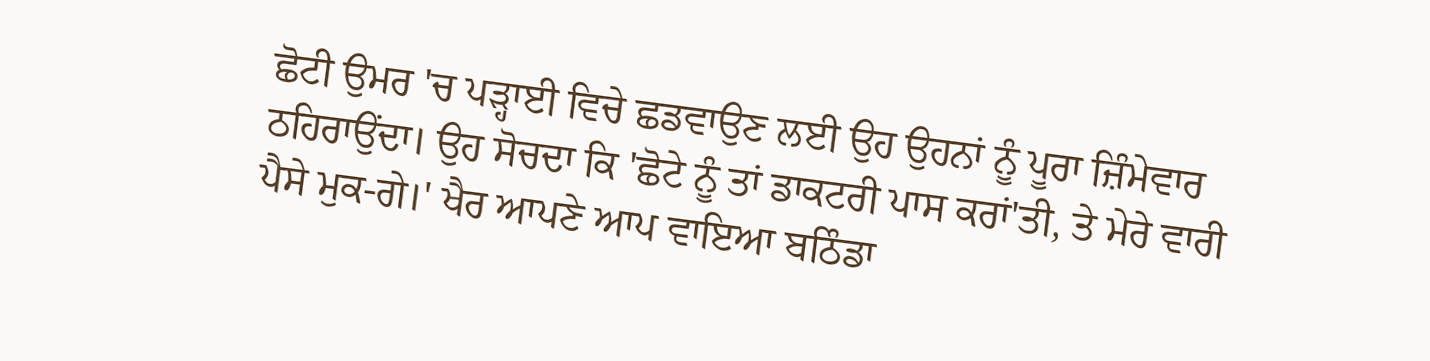ਛੋਟੀ ਉਮਰ 'ਚ ਪੜ੍ਹਾਈ ਵਿਚੇ ਛਡਵਾਉਣ ਲਈ ਉਹ ਉਹਨਾਂ ਨੂੰ ਪੂਰਾ ਜ਼ਿੰਮੇਵਾਰ ਠਹਿਰਾਉਂਦਾ। ਉਹ ਸੋਚਦਾ ਕਿ 'ਛੋਟੇ ਨੂੰ ਤਾਂ ਡਾਕਟਰੀ ਪਾਸ ਕਰਾਂ'ਤੀ, ਤੇ ਮੇਰੇ ਵਾਰੀ ਪੈਸੇ ਮੁਕ-ਗੇ।' ਖੈਰ ਆਪਣੇ ਆਪ ਵਾਇਆ ਬਠਿੰਡਾ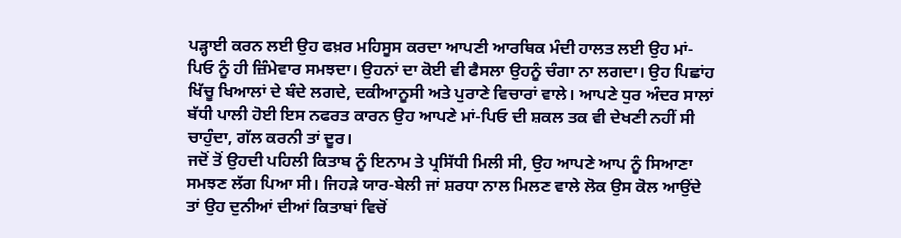ਪੜ੍ਹਾਈ ਕਰਨ ਲਈ ਉਹ ਫਖ਼ਰ ਮਹਿਸੂਸ ਕਰਦਾ ਆਪਣੀ ਆਰਥਿਕ ਮੰਦੀ ਹਾਲਤ ਲਈ ਉਹ ਮਾਂ-ਪਿਓ ਨੂੰ ਹੀ ਜ਼ਿੰਮੇਵਾਰ ਸਮਝਦਾ। ਉਹਨਾਂ ਦਾ ਕੋਈ ਵੀ ਫੈਸਲਾ ਉਹਨੂੰ ਚੰਗਾ ਨਾ ਲਗਦਾ। ਉਹ ਪਿਛਾਂਹ ਖਿੱਚੂ ਖਿਆਲਾਂ ਦੇ ਬੰਦੇ ਲਗਦੇ, ਦਕੀਆਨੂਸੀ ਅਤੇ ਪੁਰਾਣੇ ਵਿਚਾਰਾਂ ਵਾਲੇ। ਆਪਣੇ ਧੁਰ ਅੰਦਰ ਸਾਲਾਂ ਬੱਧੀ ਪਾਲੀ ਹੋਈ ਇਸ ਨਫਰਤ ਕਾਰਨ ਉਹ ਆਪਣੇ ਮਾਂ-ਪਿਓ ਦੀ ਸ਼ਕਲ ਤਕ ਵੀ ਦੇਖਣੀ ਨਹੀਂ ਸੀ ਚਾਹੁੰਦਾ, ਗੱਲ ਕਰਨੀ ਤਾਂ ਦੂਰ।
ਜਦੋਂ ਤੋਂ ਉਹਦੀ ਪਹਿਲੀ ਕਿਤਾਬ ਨੂੰ ਇਨਾਮ ਤੇ ਪ੍ਰਸਿੱਧੀ ਮਿਲੀ ਸੀ, ਉਹ ਆਪਣੇ ਆਪ ਨੂੰ ਸਿਆਣਾ ਸਮਝਣ ਲੱਗ ਪਿਆ ਸੀ। ਜਿਹੜੇ ਯਾਰ-ਬੇਲੀ ਜਾਂ ਸ਼ਰਧਾ ਨਾਲ ਮਿਲਣ ਵਾਲੇ ਲੋਕ ਉਸ ਕੋਲ ਆਉਂਦੇ ਤਾਂ ਉਹ ਦੁਨੀਆਂ ਦੀਆਂ ਕਿਤਾਬਾਂ ਵਿਚੋਂ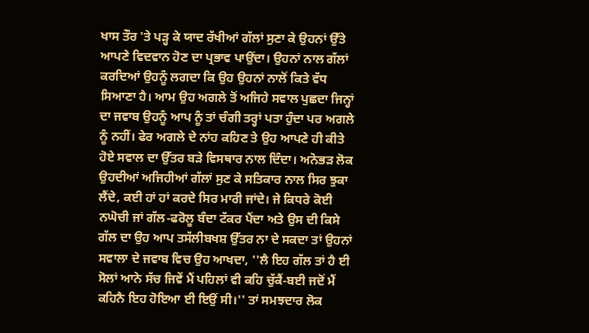ਖਾਸ ਤੌਰ 'ਤੇ ਪੜ੍ਹ ਕੇ ਯਾਦ ਰੱਖੀਆਂ ਗੱਲਾਂ ਸੁਣਾ ਕੇ ਉਹਨਾਂ ਉੱਤੇ ਆਪਣੇ ਵਿਦਵਾਨ ਹੋਣ ਦਾ ਪ੍ਰਭਾਵ ਪਾਉਂਦਾ। ਉਹਨਾਂ ਨਾਲ ਗੱਲਾਂ ਕਰਦਿਆਂ ਉਹਨੂੰ ਲਗਦਾ ਕਿ ਉਹ ਉਹਨਾਂ ਨਾਲੋਂ ਕਿਤੇ ਵੱਧ ਸਿਆਣਾ ਹੈ। ਆਮ ਉਹ ਅਗਲੇ ਤੋਂ ਅਜਿਹੇ ਸਵਾਲ ਪੁਛਦਾ ਜਿਨ੍ਹਾਂ ਦਾ ਜਵਾਬ ਉਹਨੂੰ ਆਪ ਨੂੰ ਤਾਂ ਚੰਗੀ ਤਰ੍ਹਾਂ ਪਤਾ ਹੁੰਦਾ ਪਰ ਅਗਲੇ ਨੂੰ ਨਹੀਂ। ਫੇਰ ਅਗਲੇ ਦੇ ਨਾਂਹ ਕਹਿਣ ਤੇ ਉਹ ਆਪਣੇ ਹੀ ਕੀਤੇ ਹੋਏ ਸਵਾਲ ਦਾ ਉੱਤਰ ਬੜੇ ਵਿਸਥਾਰ ਨਾਲ ਦਿੰਦਾ। ਅਨੋਭੜ ਲੋਕ ਉਹਦੀਆਂ ਅਜਿਹੀਆਂ ਗੱਲਾਂ ਸੁਣ ਕੇ ਸਤਿਕਾਰ ਨਾਲ ਸਿਰ ਝੁਕਾ ਲੈਂਦੇ, ਕਈ ਹਾਂ ਹਾਂ ਕਰਦੇ ਸਿਰ ਮਾਰੀ ਜਾਂਦੇ। ਜੇ ਕਿਧਰੇ ਕੋਈ ਨਘੋਚੀ ਜਾਂ ਗੱਲ-ਫਰੋਲੂ ਬੰਦਾ ਟੱਕਰ ਪੈਂਦਾ ਅਤੇ ਉਸ ਦੀ ਕਿਸੇ ਗੱਲ ਦਾ ਉਹ ਆਪ ਤਸੱਲੀਬਖਸ਼ ਉੱਤਰ ਨਾ ਦੇ ਸਕਦਾ ਤਾਂ ਉਹਨਾਂ ਸਵਾਲਾ ਦੇ ਜਵਾਬ ਵਿਚ ਉਹ ਆਖਦਾ, ''ਲੈ ਇਹ ਗੱਲ ਤਾਂ ਹੈ ਈ ਸੋਲਾਂ ਆਨੇ ਸੱਚ ਜਿਵੇਂ ਮੈਂ ਪਹਿਲਾਂ ਵੀ ਕਹਿ ਚੁੱਕੈਂ-ਬਈ ਜਦੋਂ ਮੈਂ ਕਹਿਨੈ ਇਹ ਹੋਇਆ ਈ ਇਉਂ ਸੀ।'' ਤਾਂ ਸਮਝਦਾਰ ਲੋਕ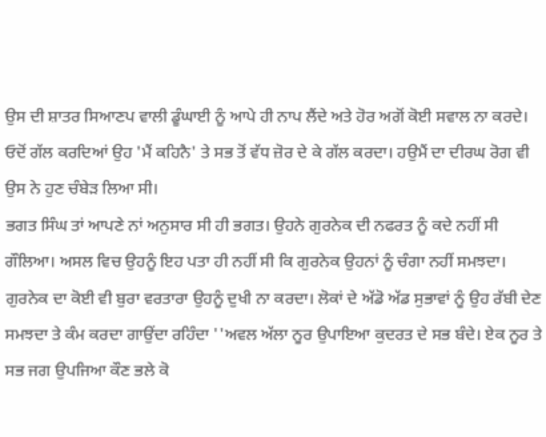ਉਸ ਦੀ ਸ਼ਾਤਰ ਸਿਆਣਪ ਵਾਲੀ ਡੂੰਘਾਈ ਨੂੰ ਆਪੇ ਹੀ ਨਾਪ ਲੈਂਦੇ ਅਤੇ ਹੋਰ ਅਗੋਂ ਕੋਈ ਸਵਾਲ ਨਾ ਕਰਦੇ। ਓਦੋਂ ਗੱਲ ਕਰਦਿਆਂ ਉਹ 'ਮੈਂ ਕਹਿਨੈ' ਤੇ ਸਭ ਤੋਂ ਵੱਧ ਜ਼ੋਰ ਦੇ ਕੇ ਗੱਲ ਕਰਦਾ। ਹਉਮੈਂ ਦਾ ਦੀਰਘ ਰੋਗ ਵੀ ਉਸ ਨੇ ਹੁਣ ਚੰਬੇੜ ਲਿਆ ਸੀ।
ਭਗਤ ਸਿੰਘ ਤਾਂ ਆਪਣੇ ਨਾਂ ਅਨੁਸਾਰ ਸੀ ਹੀ ਭਗਤ। ਉਹਨੇ ਗੁਰਨੇਕ ਦੀ ਨਫਰਤ ਨੂੰ ਕਦੇ ਨਹੀਂ ਸੀ ਗੌਲਿਆ। ਅਸਲ ਵਿਚ ਉਹਨੂੰ ਇਹ ਪਤਾ ਹੀ ਨਹੀਂ ਸੀ ਕਿ ਗੁਰਨੇਕ ਉਹਨਾਂ ਨੂੰ ਚੰਗਾ ਨਹੀਂ ਸਮਝਦਾ। ਗੁਰਨੇਕ ਦਾ ਕੋਈ ਵੀ ਬੁਰਾ ਵਰਤਾਰਾ ਉਹਨੂੰ ਦੁਖੀ ਨਾ ਕਰਦਾ। ਲੋਕਾਂ ਦੇ ਅੱਡੋ ਅੱਡ ਸੁਭਾਵਾਂ ਨੂੰ ਉਹ ਰੱਬੀ ਦੇਣ ਸਮਝਦਾ ਤੇ ਕੰਮ ਕਰਦਾ ਗਾਉਂਦਾ ਰਹਿੰਦਾ ''ਅਵਲ ਅੱਲਾ ਨੂਰ ਉਪਾਇਆ ਕੁਦਰਤ ਦੇ ਸਭ ਬੰਦੇ। ਏਕ ਨੂਰ ਤੇ ਸਭ ਜਗ ਉਪਜਿਆ ਕੌਣ ਭਲੇ ਕੋ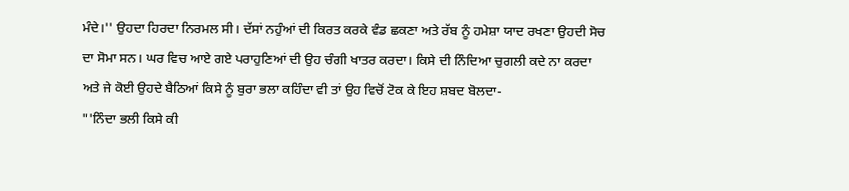ਮੰਦੇ।'' ਉਹਦਾ ਹਿਰਦਾ ਨਿਰਮਲ ਸੀ। ਦੱਸਾਂ ਨਹੁੰਆਂ ਦੀ ਕਿਰਤ ਕਰਕੇ ਵੰਡ ਛਕਣਾ ਅਤੇ ਰੱਬ ਨੂੰ ਹਮੇਸ਼ਾ ਯਾਦ ਰਖਣਾ ਉਹਦੀ ਸੋਚ ਦਾ ਸੋਮਾ ਸਨ। ਘਰ ਵਿਚ ਆਏ ਗਏ ਪਰਾਹੁਣਿਆਂ ਦੀ ਉਹ ਚੰਗੀ ਖਾਤਰ ਕਰਦਾ। ਕਿਸੇ ਦੀ ਨਿੰਦਿਆ ਚੁਗਲੀ ਕਦੇ ਨਾ ਕਰਦਾ ਅਤੇ ਜੇ ਕੋਈ ਉਹਦੇ ਬੈਠਿਆਂ ਕਿਸੇ ਨੂੰ ਬੁਰਾ ਭਲਾ ਕਹਿੰਦਾ ਵੀ ਤਾਂ ਉਹ ਵਿਚੋਂ ਟੋਕ ਕੇ ਇਹ ਸ਼ਬਦ ਬੋਲਦਾ-
"'ਨਿੰਦਾ ਭਲੀ ਕਿਸੇ ਕੀ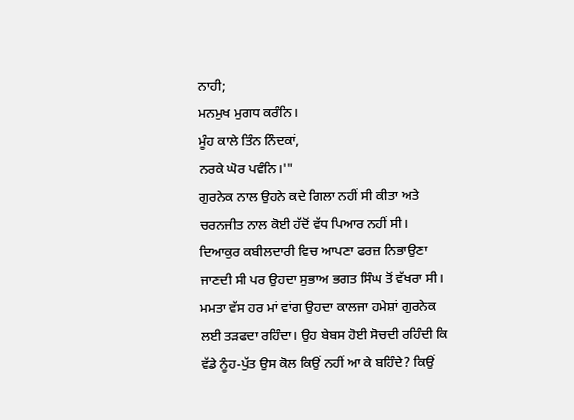ਨਾਹੀ;
ਮਨਮੁਖ ਮੁਗਧ ਕਰੰਨਿ।
ਮੂੰਹ ਕਾਲੇ ਤਿੰਨ ਨਿੰਦਕਾਂ,
ਨਰਕੇ ਘੋਰ ਪਵੰਨਿ।'"
ਗੁਰਨੇਕ ਨਾਲ ਉਹਨੇ ਕਦੇ ਗਿਲਾ ਨਹੀਂ ਸੀ ਕੀਤਾ ਅਤੇ ਚਰਨਜੀਤ ਨਾਲ ਕੋਈ ਹੱਦੋਂ ਵੱਧ ਪਿਆਰ ਨਹੀਂ ਸੀ।
ਦਿਆਕੁਰ ਕਬੀਲਦਾਰੀ ਵਿਚ ਆਪਣਾ ਫਰਜ਼ ਨਿਭਾਉਣਾ ਜਾਣਦੀ ਸੀ ਪਰ ਉਹਦਾ ਸੁਭਾਅ ਭਗਤ ਸਿੰਘ ਤੋਂ ਵੱਖਰਾ ਸੀ। ਮਮਤਾ ਵੱਸ ਹਰ ਮਾਂ ਵਾਂਗ ਉਹਦਾ ਕਾਲਜਾ ਹਮੇਸ਼ਾਂ ਗੁਰਨੇਕ ਲਈ ਤੜਫਦਾ ਰਹਿੰਦਾ। ਉਹ ਬੇਬਸ ਹੋਈ ਸੋਚਦੀ ਰਹਿੰਦੀ ਕਿ ਵੱਡੇ ਨੂੰਹ-ਪੁੱਤ ਉਸ ਕੋਲ ਕਿਉਂ ਨਹੀਂ ਆ ਕੇ ਬਹਿੰਦੇ? ਕਿਉਂ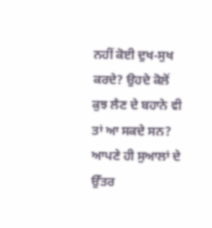ਨਹੀਂ ਕੋਈ ਦੁਖ-ਸੁਖ ਕਰਦੇ? ਉਹਦੇ ਕੋਲੋਂ ਕੁਝ ਲੈਣ ਦੇ ਬਹਾਨੇ ਵੀ ਤਾਂ ਆ ਸਕਦੇ ਸਨ? ਆਪਣੇ ਹੀ ਸੁਆਲਾਂ ਦੇ ਉੱਤਰ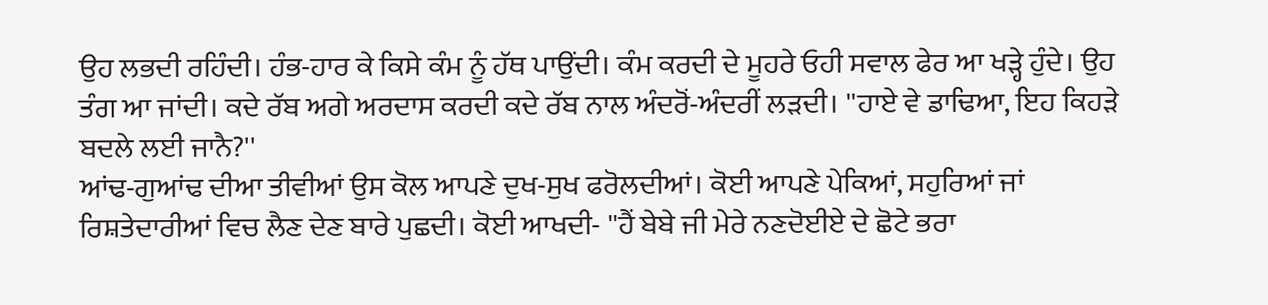ਉਹ ਲਭਦੀ ਰਹਿੰਦੀ। ਹੰਭ-ਹਾਰ ਕੇ ਕਿਸੇ ਕੰਮ ਨੂੰ ਹੱਥ ਪਾਉਂਦੀ। ਕੰਮ ਕਰਦੀ ਦੇ ਮੂਹਰੇ ਓਹੀ ਸਵਾਲ ਫੇਰ ਆ ਖੜ੍ਹੇ ਹੁੰਦੇ। ਉਹ ਤੰਗ ਆ ਜਾਂਦੀ। ਕਦੇ ਰੱਬ ਅਗੇ ਅਰਦਾਸ ਕਰਦੀ ਕਦੇ ਰੱਬ ਨਾਲ ਅੰਦਰੋਂ-ਅੰਦਰੀਂ ਲੜਦੀ। ''ਹਾਏ ਵੇ ਡਾਢਿਆ, ਇਹ ਕਿਹੜੇ ਬਦਲੇ ਲਈ ਜਾਨੈ?''
ਆਂਢ-ਗੁਆਂਢ ਦੀਆ ਤੀਵੀਆਂ ਉਸ ਕੋਲ ਆਪਣੇ ਦੁਖ-ਸੁਖ ਫਰੋਲਦੀਆਂ। ਕੋਈ ਆਪਣੇ ਪੇਕਿਆਂ, ਸਹੁਰਿਆਂ ਜਾਂ ਰਿਸ਼ਤੇਦਾਰੀਆਂ ਵਿਚ ਲੈਣ ਦੇਣ ਬਾਰੇ ਪੁਛਦੀ। ਕੋਈ ਆਖਦੀ- ''ਹੈਂ ਬੇਬੇ ਜੀ ਮੇਰੇ ਨਣਦੋਈਏ ਦੇ ਛੋਟੇ ਭਰਾ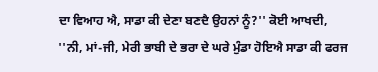ਦਾ ਵਿਆਹ ਐ, ਸਾਡਾ ਕੀ ਦੇਣਾ ਬਣਦੈ ਉਹਨਾਂ ਨੂੰ?'' ਕੋਈ ਆਖਦੀ, ''ਨੀ, ਮਾਂ-ਜੀ, ਮੇਰੀ ਭਾਬੀ ਦੇ ਭਰਾ ਦੇ ਘਰੇ ਮੁੰਡਾ ਹੋਇਐ ਸਾਡਾ ਕੀ ਫਰਜ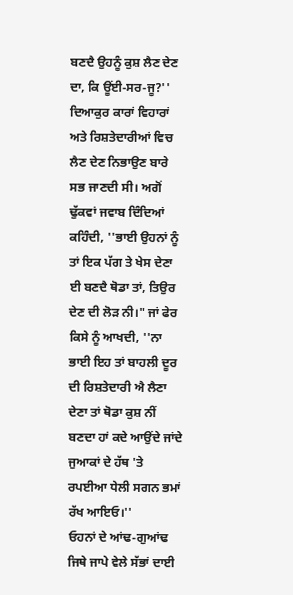ਬਣਦੈ ਉਹਨੂੰ ਕੁਸ਼ ਲੈਣ ਦੇਣ ਦਾ, ਕਿ ਊਂਈ-ਸਰ-ਜੂ?''
ਦਿਆਕੁਰ ਕਾਰਾਂ ਵਿਹਾਰਾਂ ਅਤੇ ਰਿਸ਼ਤੇਦਾਰੀਆਂ ਵਿਚ ਲੈਣ ਦੇਣ ਨਿਭਾਉਣ ਬਾਰੇ ਸਭ ਜਾਣਦੀ ਸੀ। ਅਗੋਂ ਢੁੱਕਵਾਂ ਜਵਾਬ ਦਿੰਦਿਆਂ ਕਹਿੰਦੀ, ''ਭਾਈ ਉਹਨਾਂ ਨੂੰ ਤਾਂ ਇਕ ਪੱਗ ਤੇ ਖੇਸ ਦੇਣਾ ਈ ਬਣਦੈ ਥੋਡਾ ਤਾਂ, ਤਿਉਰ ਦੇਣ ਦੀ ਲੋੜ ਨੀ।" ਜਾਂ ਫੇਰ ਕਿਸੇ ਨੂੰ ਆਖਦੀ, ''ਨਾ ਭਾਈ ਇਹ ਤਾਂ ਬਾਹਲੀ ਦੂਰ ਦੀ ਰਿਸ਼ਤੇਦਾਰੀ ਐ ਲੈਣਾ ਦੇਣਾ ਤਾਂ ਥੋਡਾ ਕੁਸ਼ ਨੀਂ ਬਣਦਾ ਹਾਂ ਕਦੇ ਆਉਂਦੇ ਜਾਂਦੇ ਜੁਆਕਾਂ ਦੇ ਹੱਥ 'ਤੇ ਰਪਈਆ ਧੇਲੀ ਸਗਨ ਭਮਾਂ ਰੱਖ ਆਇਓ।''
ਓਹਨਾਂ ਦੇ ਆਂਢ-ਗੁਆਂਢ ਜਿਥੇ ਜਾਪੇ ਵੇਲੇ ਸੱਭਾਂ ਦਾਈ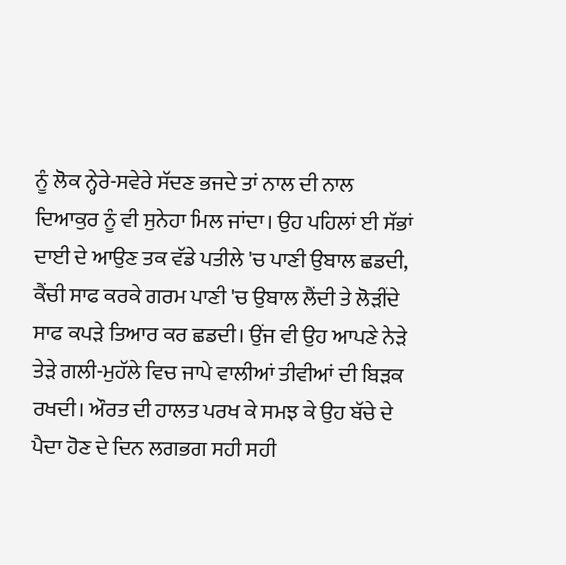ਨੂੰ ਲੋਕ ਨ੍ਹੇਰੇ-ਸਵੇਰੇ ਸੱਦਣ ਭਜਦੇ ਤਾਂ ਨਾਲ ਦੀ ਨਾਲ ਦਿਆਕੁਰ ਨੂੰ ਵੀ ਸੁਨੇਹਾ ਮਿਲ ਜਾਂਦਾ। ਉਹ ਪਹਿਲਾਂ ਈ ਸੱਭਾਂ ਦਾਈ ਦੇ ਆਉਣ ਤਕ ਵੱਡੇ ਪਤੀਲੇ 'ਚ ਪਾਣੀ ਉਬਾਲ ਛਡਦੀ, ਕੈਂਚੀ ਸਾਫ ਕਰਕੇ ਗਰਮ ਪਾਣੀ 'ਚ ਉਬਾਲ ਲੈਂਦੀ ਤੇ ਲੋੜੀਂਦੇ ਸਾਫ ਕਪੜੇ ਤਿਆਰ ਕਰ ਛਡਦੀ। ਉਂਜ ਵੀ ਉਹ ਆਪਣੇ ਨੇੜੇ ਤੇੜੇ ਗਲੀ-ਮੁਹੱਲੇ ਵਿਚ ਜਾਪੇ ਵਾਲੀਆਂ ਤੀਵੀਆਂ ਦੀ ਬਿੜਕ ਰਖਦੀ। ਔਰਤ ਦੀ ਹਾਲਤ ਪਰਖ ਕੇ ਸਮਝ ਕੇ ਉਹ ਬੱਚੇ ਦੇ ਪੈਦਾ ਹੋਣ ਦੇ ਦਿਨ ਲਗਭਗ ਸਹੀ ਸਹੀ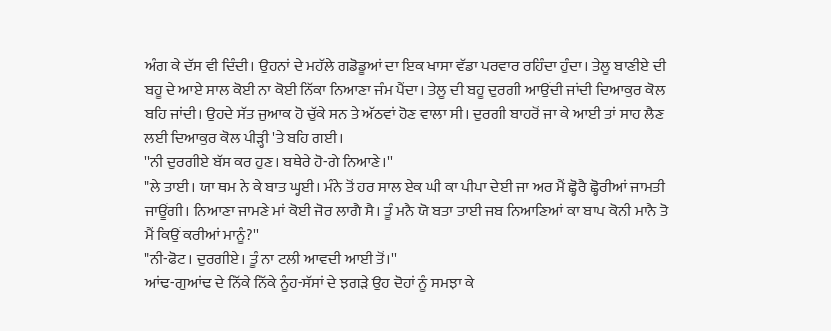ਅੰਗ ਕੇ ਦੱਸ ਵੀ ਦਿੰਦੀ। ਉਹਨਾਂ ਦੇ ਮਹੱਲੇ ਗਡੋਡੂਆਂ ਦਾ ਇਕ ਖਾਸਾ ਵੱਡਾ ਪਰਵਾਰ ਰਹਿੰਦਾ ਹੁੰਦਾ। ਤੇਲੂ ਬਾਣੀਏ ਦੀ ਬਹੂ ਦੇ ਆਏ ਸਾਲ ਕੋਈ ਨਾ ਕੋਈ ਨਿੱਕਾ ਨਿਆਣਾ ਜੰਮ ਪੈਂਦਾ। ਤੇਲੂ ਦੀ ਬਹੂ ਦੁਰਗੀ ਆਉਂਦੀ ਜਾਂਦੀ ਦਿਆਕੁਰ ਕੋਲ ਬਹਿ ਜਾਂਦੀ। ਉਹਦੇ ਸੱਤ ਜੁਆਕ ਹੋ ਚੁੱਕੇ ਸਨ ਤੇ ਅੱਠਵਾਂ ਹੋਣ ਵਾਲਾ ਸੀ। ਦੁਰਗੀ ਬਾਹਰੋਂ ਜਾ ਕੇ ਆਈ ਤਾਂ ਸਾਹ ਲੈਣ ਲਈ ਦਿਆਕੁਰ ਕੋਲ ਪੀੜ੍ਹੀ 'ਤੇ ਬਹਿ ਗਈ।
''ਨੀ ਦੁਰਗੀਏ ਬੱਸ ਕਰ ਹੁਣ। ਬਥੇਰੇ ਹੋ-ਗੇ ਨਿਆਣੇ।''
"ਲੇ ਤਾਈ। ਯਾ ਥਮ ਨੇ ਕੇ ਬਾਤ ਘ੍ਹਈ। ਮੰਨੇ ਤੋਂ ਹਰ ਸਾਲ ਏਕ ਘੀ ਕਾ ਪੀਪਾ ਦੇਈ ਜਾ ਅਰ ਮੈਂ ਛ੍ਹੋਰੈ ਛ੍ਹੋਰੀਆਂ ਜਾਮਤੀ ਜਾਊਂਗੀ। ਨਿਆਣਾ ਜਾਮਣੇ ਮਾਂ ਕੋਈ ਜੋਰ ਲਾਗੈ ਸੈ। ਤੂੰ ਮਨੈ ਯੋ ਬਤਾ ਤਾਈ ਜਬ ਨਿਆਣਿਆਂ ਕਾ ਬਾਪ ਕੋਨੀ ਮਾਨੈ ਤੋ ਮੈਂ ਕਿਉਂ ਕਰੀਆਂ ਮਾਨੂੰ?''
"ਨੀ-ਫੋਟ। ਦੁਰਗੀਏ। ਤੂੰ ਨਾ ਟਲੀ ਆਵਦੀ ਆਈ ਤੋਂ।''
ਆਂਢ-ਗੁਆਂਢ ਦੇ ਨਿੱਕੇ ਨਿੱਕੇ ਨੂੰਹ-ਸੱਸਾਂ ਦੇ ਝਗੜੇ ਉਹ ਦੋਹਾਂ ਨੂੰ ਸਮਝਾ ਕੇ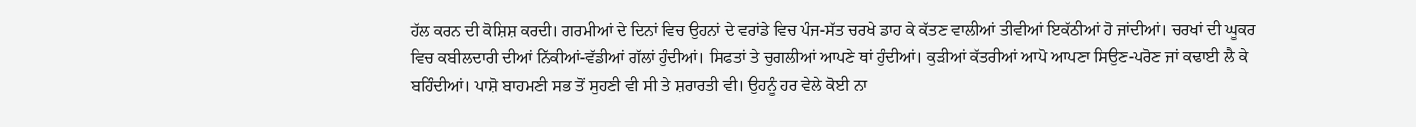ਹੱਲ ਕਰਨ ਦੀ ਕੋਸ਼ਿਸ਼ ਕਰਦੀ। ਗਰਮੀਆਂ ਦੇ ਦਿਨਾਂ ਵਿਚ ਉਹਨਾਂ ਦੇ ਵਰਾਂਡੇ ਵਿਚ ਪੰਜ-ਸੱਤ ਚਰਖੇ ਡਾਹ ਕੇ ਕੱਤਣ ਵਾਲੀਆਂ ਤੀਵੀਆਂ ਇਕੱਠੀਆਂ ਹੋ ਜਾਂਦੀਆਂ। ਚਰਖਾਂ ਦੀ ਘੂਕਰ ਵਿਚ ਕਬੀਲਦਾਰੀ ਦੀਆਂ ਨਿੱਕੀਆਂ-ਵੱਡੀਆਂ ਗੱਲਾਂ ਹੁੰਦੀਆਂ। ਸਿਫਤਾਂ ਤੇ ਚੁਗਲੀਆਂ ਆਪਣੇ ਥਾਂ ਹੁੰਦੀਆਂ। ਕੁੜੀਆਂ ਕੱਤਰੀਆਂ ਆਪੋ ਆਪਣਾ ਸਿਉਣ-ਪਰੋਣ ਜਾਂ ਕਢਾਈ ਲੈ ਕੇ ਬਹਿੰਦੀਆਂ। ਪਾਸ਼ੋ ਬਾਹਮਣੀ ਸਭ ਤੋਂ ਸੁਹਣੀ ਵੀ ਸੀ ਤੇ ਸ਼ਰਾਰਤੀ ਵੀ। ਉਹਨੂੰ ਹਰ ਵੇਲੇ ਕੋਈ ਨਾ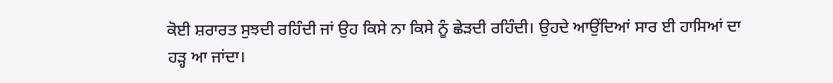ਕੋਈ ਸ਼ਰਾਰਤ ਸੁਝਦੀ ਰਹਿੰਦੀ ਜਾਂ ਉਹ ਕਿਸੇ ਨਾ ਕਿਸੇ ਨੂੰ ਛੇੜਦੀ ਰਹਿੰਦੀ। ਉਹਦੇ ਆਉਂਦਿਆਂ ਸਾਰ ਈ ਹਾਸਿਆਂ ਦਾ ਹੜ੍ਹ ਆ ਜਾਂਦਾ।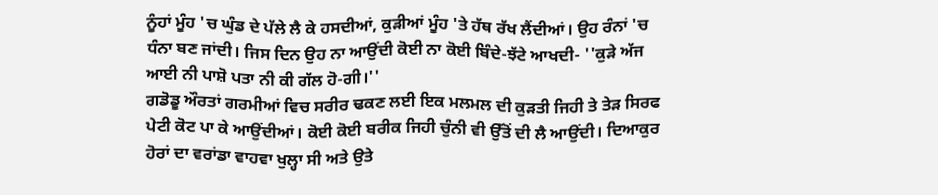ਨੂੰਹਾਂ ਮੂੰਹ 'ਚ ਘੁੰਡ ਦੇ ਪੱਲੇ ਲੈ ਕੇ ਹਸਦੀਆਂ, ਕੁੜੀਆਂ ਮੂੰਹ 'ਤੇ ਹੱਥ ਰੱਖ ਲੈਂਦੀਆਂ। ਉਹ ਰੰਨਾਂ 'ਚ ਧੰਨਾ ਬਣ ਜਾਂਦੀ। ਜਿਸ ਦਿਨ ਉਹ ਨਾ ਆਉਂਦੀ ਕੋਈ ਨਾ ਕੋਈ ਬਿੰਦੇ-ਝੱਟੇ ਆਖਦੀ- ''ਕੁੜੇ ਅੱਜ ਆਈ ਨੀ ਪਾਸ਼ੋ ਪਤਾ ਨੀ ਕੀ ਗੱਲ ਹੋ-ਗੀ।''
ਗਡੋਡੂ ਔਰਤਾਂ ਗਰਮੀਆਂ ਵਿਚ ਸਰੀਰ ਢਕਣ ਲਈ ਇਕ ਮਲਮਲ ਦੀ ਕੁੜਤੀ ਜਿਹੀ ਤੇ ਤੇੜ ਸਿਰਫ ਪੇਟੀ ਕੋਟ ਪਾ ਕੇ ਆਉਂਦੀਆਂ। ਕੋਈ ਕੋਈ ਬਰੀਕ ਜਿਹੀ ਚੁੰਨੀ ਵੀ ਉੱਤੋਂ ਦੀ ਲੈ ਆਉਂਦੀ। ਦਿਆਕੁਰ ਹੋਰਾਂ ਦਾ ਵਰਾਂਡਾ ਵਾਹਵਾ ਖੁਲ੍ਹਾ ਸੀ ਅਤੇ ਉਤੇ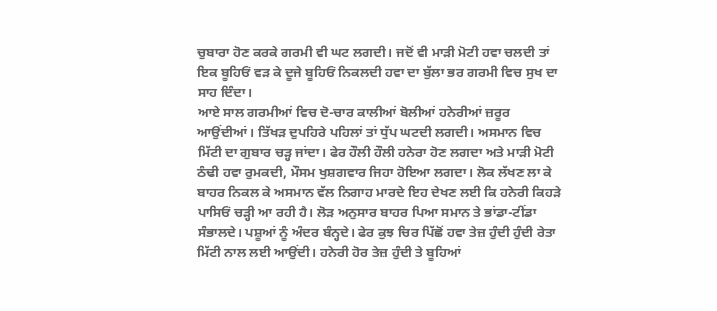ਚੁਬਾਰਾ ਹੋਣ ਕਰਕੇ ਗਰਮੀ ਵੀ ਘਟ ਲਗਦੀ। ਜਦੋਂ ਵੀ ਮਾੜੀ ਮੋਟੀ ਹਵਾ ਚਲਦੀ ਤਾਂ ਇਕ ਬੂਹਿਓਂ ਵੜ ਕੇ ਦੂਜੇ ਬੂਹਿਓਂ ਨਿਕਲਦੀ ਹਵਾ ਦਾ ਬੁੱਲਾ ਭਰ ਗਰਮੀ ਵਿਚ ਸੁਖ ਦਾ ਸਾਹ ਦਿੰਦਾ।
ਆਏ ਸਾਲ ਗਰਮੀਆਂ ਵਿਚ ਦੋ-ਚਾਰ ਕਾਲੀਆਂ ਬੋਲੀਆਂ ਹਨੇਰੀਆਂ ਜ਼ਰੂਰ ਆਉਂਦੀਆਂ। ਤਿੱਖੜ ਦੁਪਹਿਰੇ ਪਹਿਲਾਂ ਤਾਂ ਧੁੱਪ ਘਟਦੀ ਲਗਦੀ। ਅਸਮਾਨ ਵਿਚ ਮਿੱਟੀ ਦਾ ਗੁਬਾਰ ਚੜ੍ਹ ਜਾਂਦਾ। ਫੇਰ ਹੌਲੀ ਹੌਲੀ ਹਨੇਰਾ ਹੋਣ ਲਗਦਾ ਅਤੇ ਮਾੜੀ ਮੋਟੀ ਠੰਢੀ ਹਵਾ ਰੁਮਕਦੀ, ਮੌਸਮ ਖੁਸ਼ਗਵਾਰ ਜਿਹਾ ਹੋਇਆ ਲਗਦਾ। ਲੋਕ ਲੱਖਣ ਲਾ ਕੇ ਬਾਹਰ ਨਿਕਲ ਕੇ ਅਸਮਾਨ ਵੱਲ ਨਿਗਾਹ ਮਾਰਦੇ ਇਹ ਦੇਖਣ ਲਈ ਕਿ ਹਨੇਰੀ ਕਿਹੜੇ ਪਾਸਿਓਂ ਚੜ੍ਹੀ ਆ ਰਹੀ ਹੈ। ਲੋੜ ਅਨੁਸਾਰ ਬਾਹਰ ਪਿਆ ਸਮਾਨ ਤੇ ਭਾਂਡਾ-ਟੀਂਡਾ ਸੰਭਾਲਦੇ। ਪਸ਼ੂਆਂ ਨੂੰ ਅੰਦਰ ਬੰਨ੍ਹਦੇ। ਫੇਰ ਕੁਝ ਚਿਰ ਪਿੱਛੋਂ ਹਵਾ ਤੇਜ਼ ਹੁੰਦੀ ਹੁੰਦੀ ਰੇਤਾ ਮਿੱਟੀ ਨਾਲ ਲਈ ਆਉਂਦੀ। ਹਨੇਰੀ ਹੋਰ ਤੇਜ਼ ਹੁੰਦੀ ਤੇ ਬੂਹਿਆਂ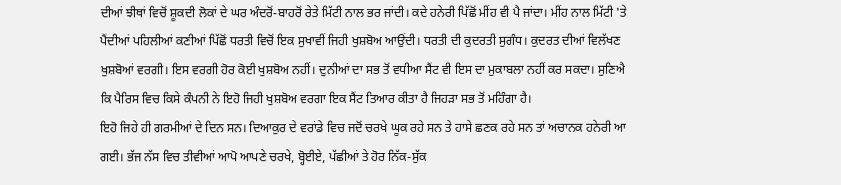ਦੀਆਂ ਝੀਥਾਂ ਵਿਚੋਂ ਸ਼ੂਕਦੀ ਲੋਕਾਂ ਦੇ ਘਰ ਅੰਦਰੋਂ-ਬਾਹਰੋਂ ਰੇਤੇ ਮਿੱਟੀ ਨਾਲ ਭਰ ਜਾਂਦੀ। ਕਦੇ ਹਨੇਰੀ ਪਿੱਛੋਂ ਮੀਂਹ ਵੀ ਪੈ ਜਾਂਦਾ। ਮੀਂਹ ਨਾਲ ਮਿੱਟੀ 'ਤੇ ਪੈਂਦੀਆਂ ਪਹਿਲੀਆਂ ਕਣੀਆਂ ਪਿੱਛੋਂ ਧਰਤੀ ਵਿਚੋਂ ਇਕ ਸੁਖਾਵੀਂ ਜਿਹੀ ਖੁਸ਼ਬੋਅ ਆਉਂਦੀ। ਧਰਤੀ ਦੀ ਕੁਦਰਤੀ ਸੁਗੰਧ। ਕੁਦਰਤ ਦੀਆਂ ਵਿਲੱਖਣ ਖੁਸ਼ਬੋਆਂ ਵਰਗੀ। ਇਸ ਵਰਗੀ ਹੋਰ ਕੋਈ ਖੁਸ਼ਬੋਅ ਨਹੀਂ। ਦੁਨੀਆਂ ਦਾ ਸਭ ਤੋਂ ਵਧੀਆ ਸੈਂਟ ਵੀ ਇਸ ਦਾ ਮੁਕਾਬਲਾ ਨਹੀਂ ਕਰ ਸਕਦਾ। ਸੁਣਿਐ ਕਿ ਪੈਰਿਸ ਵਿਚ ਕਿਸੇ ਕੰਪਨੀ ਨੇ ਇਹੋ ਜਿਹੀ ਖੁਸ਼ਬੋਅ ਵਰਗਾ ਇਕ ਸੈਂਟ ਤਿਆਰ ਕੀਤਾ ਹੈ ਜਿਹੜਾ ਸਭ ਤੋਂ ਮਹਿੰਗਾ ਹੈ।
ਇਹੋ ਜਿਹੇ ਹੀ ਗਰਮੀਆਂ ਦੇ ਦਿਨ ਸਨ। ਦਿਆਕੁਰ ਦੇ ਵਰਾਂਡੇ ਵਿਚ ਜਦੋਂ ਚਰਖੇ ਘੂਕ ਰਹੇ ਸਨ ਤੇ ਹਾਸੇ ਛਣਕ ਰਹੇ ਸਨ ਤਾਂ ਅਚਾਨਕ ਹਨੇਰੀ ਆ ਗਈ। ਭੱਜ ਨੱਸ ਵਿਚ ਤੀਵੀਆਂ ਆਪੋ ਆਪਣੇ ਚਰਖੇ, ਬ੍ਹੋਈਏ, ਪੱਛੀਆਂ ਤੇ ਹੋਰ ਨਿੱਕ-ਸੁੱਕ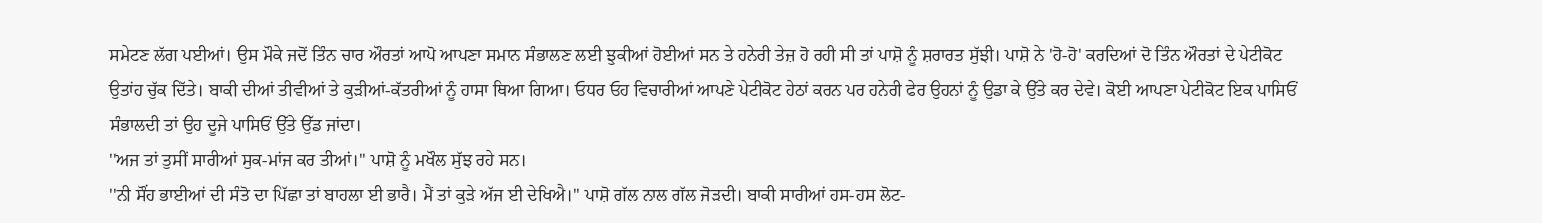ਸਮੇਟਣ ਲੱਗ ਪਈਆਂ। ਉਸ ਮੌਕੇ ਜਦੋਂ ਤਿੰਨ ਚਾਰ ਔਰਤਾਂ ਆਪੋ ਆਪਣਾ ਸਮਾਨ ਸੰਭਾਲਣ ਲਈ ਝੁਕੀਆਂ ਹੋਈਆਂ ਸਨ ਤੇ ਹਨੇਰੀ ਤੇਜ਼ ਹੋ ਰਹੀ ਸੀ ਤਾਂ ਪਾਸ਼ੋ ਨੂੰ ਸ਼ਰਾਰਤ ਸੁੱਝੀ। ਪਾਸ਼ੋ ਨੇ 'ਹੋ-ਹੋ' ਕਰਦਿਆਂ ਦੋ ਤਿੰਨ ਔਰਤਾਂ ਦੇ ਪੇਟੀਕੋਟ ਉਤਾਂਹ ਚੁੱਕ ਦਿੱਤੇ। ਬਾਕੀ ਦੀਆਂ ਤੀਵੀਆਂ ਤੇ ਕੁੜੀਆਂ-ਕੱਤਰੀਆਂ ਨੂੰ ਹਾਸਾ ਥਿਆ ਗਿਆ। ਓਧਰ ਓਹ ਵਿਚਾਰੀਆਂ ਆਪਣੇ ਪੇਟੀਕੋਟ ਹੇਠਾਂ ਕਰਨ ਪਰ ਹਨੇਰੀ ਫੇਰ ਉਹਨਾਂ ਨੂੰ ਉਡਾ ਕੇ ਉੱਤੇ ਕਰ ਦੇਵੇ। ਕੋਈ ਆਪਣਾ ਪੇਟੀਕੋਟ ਇਕ ਪਾਸਿਓਂ ਸੰਭਾਲਦੀ ਤਾਂ ਉਹ ਦੂਜੇ ਪਾਸਿਓਂ ਉੱਤੇ ਉੱਡ ਜਾਂਦਾ।
''ਅਜ ਤਾਂ ਤੁਸੀਂ ਸਾਰੀਆਂ ਸੁਕ-ਮਾਂਜ ਕਰ ਤੀਆਂ।'' ਪਾਸ਼ੋ ਨੂੰ ਮਖੌਲ ਸੁੱਝ ਰਹੇ ਸਨ।
''ਨੀ ਸੌਂਹ ਭਾਈਆਂ ਦੀ ਸੰਤੋ ਦਾ ਪਿੱਛਾ ਤਾਂ ਬਾਹਲਾ ਈ ਭਾਰੈ। ਮੈਂ ਤਾਂ ਕੁੜੇ ਅੱਜ ਈ ਦੇਖਿਐ।'' ਪਾਸ਼ੋ ਗੱਲ ਨਾਲ ਗੱਲ ਜੋੜਦੀ। ਬਾਕੀ ਸਾਰੀਆਂ ਹਸ-ਹਸ ਲੋਟ-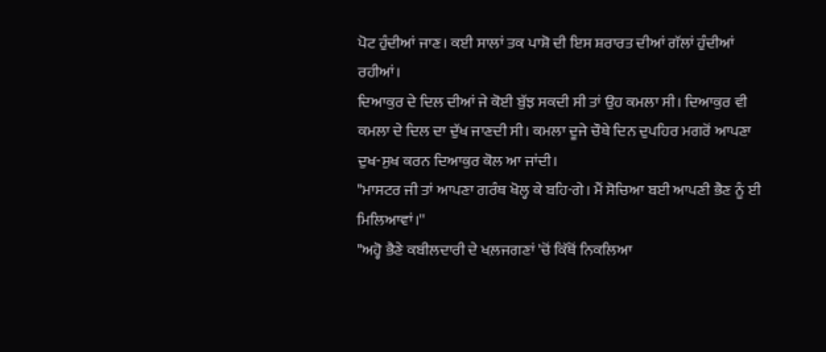ਪੋਟ ਹੁੰਦੀਆਂ ਜਾਣ। ਕਈ ਸਾਲਾਂ ਤਕ ਪਾਸ਼ੋ ਦੀ ਇਸ ਸ਼ਰਾਰਤ ਦੀਆਂ ਗੱਲਾਂ ਹੁੰਦੀਆਂ ਰਹੀਆਂ।
ਦਿਆਕੁਰ ਦੇ ਦਿਲ ਦੀਆਂ ਜੇ ਕੋਈ ਬੁੱਝ ਸਕਦੀ ਸੀ ਤਾਂ ਉਹ ਕਮਲਾ ਸੀ। ਦਿਆਕੁਰ ਵੀ ਕਮਲਾ ਦੇ ਦਿਲ ਦਾ ਦੁੱਖ ਜਾਣਦੀ ਸੀ। ਕਮਲਾ ਦੂਜੇ ਚੌਥੇ ਦਿਨ ਦੁਪਹਿਰ ਮਗਰੋਂ ਆਪਣਾ ਦੁਖ-ਸੁਖ ਕਰਨ ਦਿਆਕੁਰ ਕੋਲ ਆ ਜਾਂਦੀ।
"ਮਾਸਟਰ ਜੀ ਤਾਂ ਆਪਣਾ ਗਰੰਥ ਖੋਲ੍ਹ ਕੇ ਬਹਿ-ਗੇ। ਮੈਂ ਸੋਚਿਆ ਬਈ ਆਪਣੀ ਭੈਣ ਨੂੰ ਈ ਮਿਲਿਆਵਾਂ।''
"ਅਹ੍ਹੋ ਭੈਣੇ ਕਬੀਲਦਾਰੀ ਦੇ ਖਲ਼ਜਗਣਾਂ 'ਚੋਂ ਕਿੱਥੋਂ ਨਿਕਲਿਆ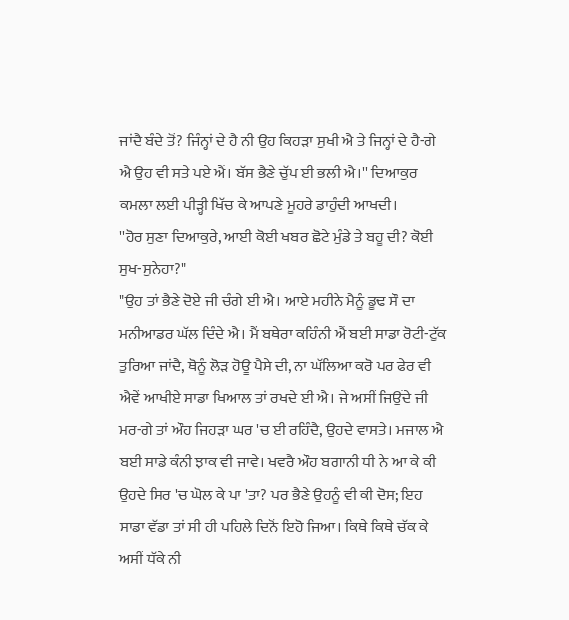ਜਾਂਦੈ ਬੰਦੇ ਤੋਂ? ਜਿੰਨ੍ਹਾਂ ਦੇ ਹੈ ਨੀ ਉਹ ਕਿਹੜਾ ਸੁਖੀ ਐ ਤੇ ਜਿਨ੍ਹਾਂ ਦੇ ਹੈ-ਗੇ ਐ ਉਹ ਵੀ ਸਤੇ ਪਏ ਐਂ। ਬੱਸ ਭੈਣੇ ਚੁੱਪ ਈ ਭਲੀ ਐ।'' ਦਿਆਕੁਰ ਕਮਲਾ ਲਈ ਪੀੜ੍ਹੀ ਖਿੱਚ ਕੇ ਆਪਣੇ ਮੂਹਰੇ ਡਾਹੁੰਦੀ ਆਖਦੀ।
''ਹੋਰ ਸੁਣਾ ਦਿਆਕੁਰੇ, ਆਈ ਕੋਈ ਖਬਰ ਛੋਟੇ ਮੁੰਡੇ ਤੇ ਬਹੂ ਦੀ? ਕੋਈ ਸੁਖ-ਸੁਨੇਹਾ?"
"ਉਹ ਤਾਂ ਭੈਣੇ ਦੋਏ ਜੀ ਚੰਗੇ ਈ ਐ। ਆਏ ਮਹੀਨੇ ਮੈਨੂੰ ਡੂਢ ਸੌ ਦਾ ਮਨੀਆਡਰ ਘੱਲ ਦਿੰਦੇ ਐ। ਮੈਂ ਬਥੇਰਾ ਕਹਿੰਨੀ ਐਂ ਬਈ ਸਾਡਾ ਰੋਟੀ-ਟੁੱਕ ਤੁਰਿਆ ਜਾਂਦੈ, ਥੋਨੂੰ ਲੋੜ ਹੋਊ ਪੈਸੇ ਦੀ, ਨਾ ਘੱਲਿਆ ਕਰੋ ਪਰ ਫੇਰ ਵੀ ਐਵੇਂ ਆਖੀਏ ਸਾਡਾ ਖਿਆਲ ਤਾਂ ਰਖਦੇ ਈ ਐ। ਜੇ ਅਸੀਂ ਜਿਉਂਦੇ ਜੀ ਮਰ-ਗੇ ਤਾਂ ਔਹ ਜਿਹੜਾ ਘਰ 'ਚ ਈ ਰਹਿੰਦੈ, ਉਹਦੇ ਵਾਸਤੇ। ਮਜਾਲ ਐ ਬਈ ਸਾਡੇ ਕੰਨੀ ਝਾਕ ਵੀ ਜਾਵੇ। ਖਵਰੈ ਔਹ ਬਗਾਨੀ ਧੀ ਨੇ ਆ ਕੇ ਕੀ ਉਹਦੇ ਸਿਰ 'ਚ ਘੋਲ ਕੇ ਪਾ 'ਤਾ? ਪਰ ਭੈਣੇ ਉਹਨੂੰ ਵੀ ਕੀ ਦੋਸ; ਇਹ ਸਾਡਾ ਵੱਡਾ ਤਾਂ ਸੀ ਹੀ ਪਹਿਲੇ ਦਿਨੋਂ ਇਹੋ ਜਿਆ। ਕਿਥੇ ਕਿਥੇ ਚੱਕ ਕੇ ਅਸੀਂ ਧੱਕੇ ਨੀ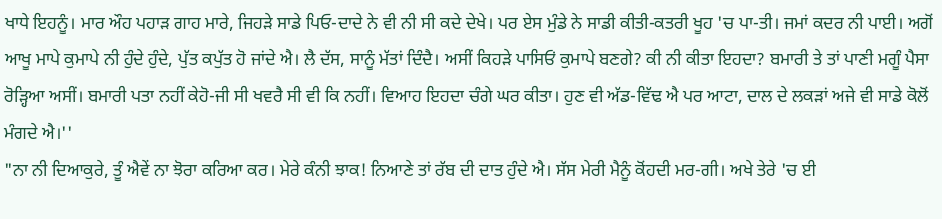ਖਾਧੇ ਇਹਨੂੰ। ਮਾਰ ਔਹ ਪਹਾੜ ਗਾਹ ਮਾਰੇ, ਜਿਹੜੇ ਸਾਡੇ ਪਿਓ-ਦਾਦੇ ਨੇ ਵੀ ਨੀ ਸੀ ਕਦੇ ਦੇਖੇ। ਪਰ ਏਸ ਮੁੰਡੇ ਨੇ ਸਾਡੀ ਕੀਤੀ-ਕਤਰੀ ਖੂਹ 'ਚ ਪਾ-ਤੀ। ਜਮਾਂ ਕਦਰ ਨੀ ਪਾਈ। ਅਗੋਂ ਆਖੂ ਮਾਪੇ ਕੁਮਾਪੇ ਨੀ ਹੁੰਦੇ ਹੁੰਦੇ, ਪੁੱਤ ਕਪੁੱਤ ਹੋ ਜਾਂਦੇ ਐ। ਲੈ ਦੱਸ, ਸਾਨੂੰ ਮੱਤਾਂ ਦਿੰਦੈ। ਅਸੀਂ ਕਿਹੜੇ ਪਾਸਿਓਂ ਕੁਮਾਪੇ ਬਣਗੇ? ਕੀ ਨੀ ਕੀਤਾ ਇਹਦਾ? ਬਮਾਰੀ ਤੇ ਤਾਂ ਪਾਣੀ ਮਗੂੰ ਪੈਸਾ ਰੋੜ੍ਹਿਆ ਅਸੀਂ। ਬਮਾਰੀ ਪਤਾ ਨਹੀਂ ਕੇਹੋ-ਜੀ ਸੀ ਖਵਰੈ ਸੀ ਵੀ ਕਿ ਨਹੀਂ। ਵਿਆਹ ਇਹਦਾ ਚੰਗੇ ਘਰ ਕੀਤਾ। ਹੁਣ ਵੀ ਅੱਡ-ਵਿੱਢ ਐ ਪਰ ਆਟਾ, ਦਾਲ ਦੇ ਲਕੜਾਂ ਅਜੇ ਵੀ ਸਾਡੇ ਕੋਲੋਂ ਮੰਗਦੇ ਐ।''
"ਨਾ ਨੀ ਦਿਆਕੁਰੇ, ਤੂੰ ਐਵੇਂ ਨਾ ਝੋਰਾ ਕਰਿਆ ਕਰ। ਮੇਰੇ ਕੰਨੀ ਝਾਕ! ਨਿਆਣੇ ਤਾਂ ਰੱਬ ਦੀ ਦਾਤ ਹੁੰਦੇ ਐ। ਸੱਸ ਮੇਰੀ ਮੈਨੂੰ ਕੋਂਹਦੀ ਮਰ-ਗੀ। ਅਖੇ ਤੇਰੇ 'ਚ ਈ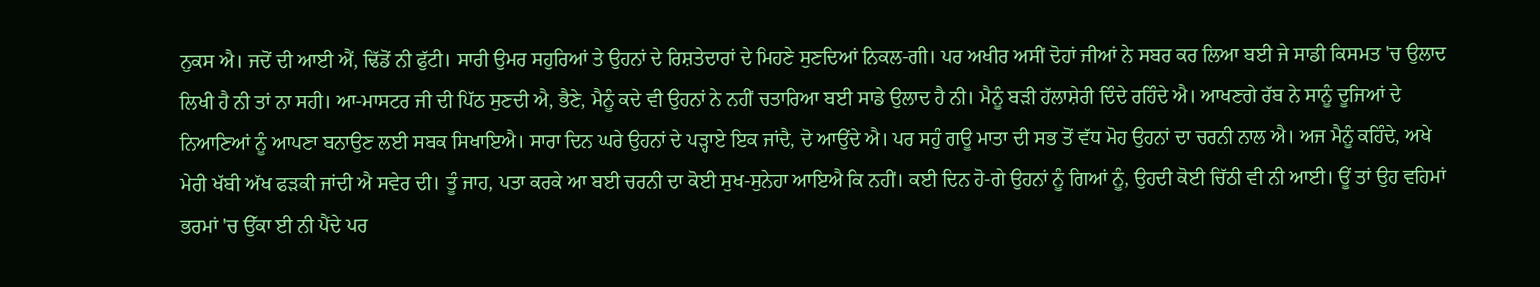ਨੁਕਸ ਐ। ਜਦੋਂ ਦੀ ਆਈ ਐਂ, ਢਿੱਡੋਂ ਨੀ ਫੁੱਟੀ। ਸਾਰੀ ਉਮਰ ਸਹੁਰਿਆਂ ਤੇ ਉਹਨਾਂ ਦੇ ਰਿਸ਼ਤੇਦਾਰਾਂ ਦੇ ਮਿਹਣੇ ਸੁਣਦਿਆਂ ਨਿਕਲ-ਗੀ। ਪਰ ਅਖੀਰ ਅਸੀਂ ਦੋਹਾਂ ਜੀਆਂ ਨੇ ਸਬਰ ਕਰ ਲਿਆ ਬਈ ਜੇ ਸਾਡੀ ਕਿਸਮਤ 'ਚ ਉਲਾਦ ਲਿਖੀ ਹੈ ਨੀ ਤਾਂ ਨਾ ਸਹੀ। ਆ-ਮਾਸਟਰ ਜੀ ਦੀ ਪਿੱਠ ਸੁਣਦੀ ਐ, ਭੈਣੇ, ਮੈਨੂੰ ਕਦੇ ਵੀ ਉਹਨਾਂ ਨੇ ਨਹੀਂ ਚਤਾਰਿਆ ਬਈ ਸਾਡੇ ਉਲਾਦ ਹੈ ਨੀ। ਮੈਨੂੰ ਬੜੀ ਹੱਲਾਸ਼ੇਰੀ ਦਿੰਦੇ ਰਹਿੰਦੇ ਐ। ਆਖਣਗੇ ਰੱਬ ਨੇ ਸਾਨੂੰ ਦੂਜਿਆਂ ਦੇ ਨਿਆਣਿਆਂ ਨੂੰ ਆਪਣਾ ਬਨਾਉਣ ਲਈ ਸਬਕ ਸਿਖਾਇਐ। ਸਾਰਾ ਦਿਨ ਘਰੇ ਉਹਨਾਂ ਦੇ ਪੜ੍ਹਾਏ ਇਕ ਜਾਂਦੈ, ਦੋ ਆਉਂਦੇ ਐ। ਪਰ ਸਹੁੰ ਗਊ ਮਾਤਾ ਦੀ ਸਭ ਤੋਂ ਵੱਧ ਮੋਹ ਉਹਨਾਂ ਦਾ ਚਰਨੀ ਨਾਲ ਐ। ਅਜ ਮੈਨੂੰ ਕਹਿੰਦੇ, ਅਖੇ ਮੇਰੀ ਖੱਬੀ ਅੱਖ ਫੜਕੀ ਜਾਂਦੀ ਐ ਸਵੇਰ ਦੀ। ਤੂੰ ਜਾਹ, ਪਤਾ ਕਰਕੇ ਆ ਬਈ ਚਰਨੀ ਦਾ ਕੋਈ ਸੁਖ-ਸੁਨੇਹਾ ਆਇਐ ਕਿ ਨਹੀਂ। ਕਈ ਦਿਨ ਹੋ-ਗੇ ਉਹਨਾਂ ਨੂੰ ਗਿਆਂ ਨੂੰ, ਉਹਦੀ ਕੋਈ ਚਿੱਠੀ ਵੀ ਨੀ ਆਈ। ਊਂ ਤਾਂ ਉਹ ਵਹਿਮਾਂ ਭਰਮਾਂ 'ਚ ਉੱਕਾ ਈ ਨੀ ਪੈਂਦੇ ਪਰ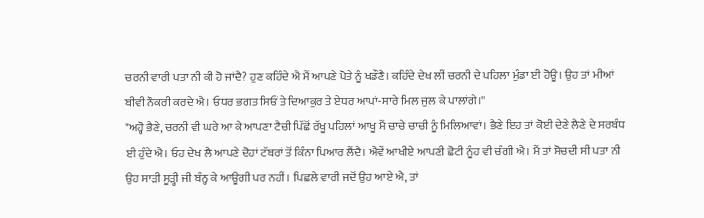ਚਰਨੀ ਵਾਰੀ ਪਤਾ ਨੀ ਕੀ ਹੋ ਜਾਂਦੈ? ਹੁਣ ਕਹਿੰਦੇ ਐ ਮੈਂ ਆਪਣੇ ਪੋਤੇ ਨੂੰ ਖਡੌਣੈ। ਕਹਿੰਦੇ ਦੇਖ ਲੀਂ ਚਰਨੀ ਦੇ ਪਹਿਲਾ ਮੁੰਡਾ ਈ ਹੋਊ। ਉਹ ਤਾਂ ਮੀਆਂ ਬੀਵੀ ਨੌਕਰੀ ਕਰਦੇ ਐ। ਓਧਰ ਭਗਤ ਸਿਓਂ ਤੇ ਦਿਆਕੁਰ ਤੇ ਏਧਰ ਆਪਾਂ-ਸਾਰੇ ਮਿਲ ਜੁਲ ਕੇ ਪਾਲਾਂਗੇ।''
"ਅਹ੍ਹੋ ਭੈਣੇ, ਚਰਨੀ ਵੀ ਘਰੇ ਆ ਕੇ ਆਪਣਾ ਟੈਚੀ ਪਿੱਛੋਂ ਰੱਖੂ ਪਹਿਲਾਂ ਆਖੂ ਮੈਂ ਚਾਚੇ ਚਾਚੀ ਨੂੰ ਮਿਲਿਆਵਾਂ। ਭੈਣੇ ਇਹ ਤਾਂ ਕੋਈ ਦੇਣੇ ਲੈਣੇ ਦੇ ਸਰਬੰਧ ਈ ਹੁੰਦੇ ਐ। ਓਹ ਦੇਖ ਲੈ ਆਪਣੇ ਦੋਹਾਂ ਟੱਬਰਾਂ ਤੋਂ ਕਿੰਨਾ ਪਿਆਰ ਲੈਂਦੈ। ਐਵੇਂ ਆਖੀਏ ਆਪਣੀ ਛੋਟੀ ਨੂੰਹ ਵੀ ਚੰਗੀ ਐ। ਮੈਂ ਤਾਂ ਸੋਚਦੀ ਸੀ ਪਤਾ ਨੀ ਉਹ ਸਾੜੀ ਸੂੜ੍ਹੀ ਜੀ ਬੰਨ੍ਹ ਕੇ ਆਊਗੀ ਪਰ ਨਹੀਂ। ਪਿਛਲੇ ਵਾਰੀ ਜਦੋਂ ਉਹ ਆਏ ਐ, ਤਾਂ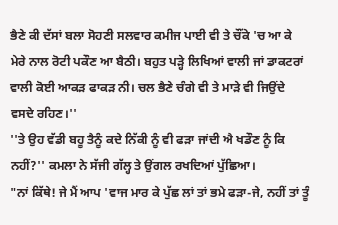ਭੈਣੇ ਕੀ ਦੱਸਾਂ ਬਲਾ ਸੋਹਣੀ ਸਲਵਾਰ ਕਮੀਜ ਪਾਈ ਵੀ ਤੇ ਚੌਂਕੇ 'ਚ ਆ ਕੇ ਮੇਰੇ ਨਾਲ ਰੋਟੀ ਪਕੌਣ ਆ ਬੈਠੀ। ਬਹੁਤ ਪੜ੍ਹੇ ਲਿਖਿਆਂ ਵਾਲੀ ਜਾਂ ਡਾਕਟਰਾਂ ਵਾਲੀ ਕੋਈ ਆਕੜ ਫਾਕੜ ਨੀ। ਚਲ ਭੈਣੇ ਚੰਗੇ ਵੀ ਤੇ ਮਾੜੇ ਵੀ ਜਿਉਂਦੇ ਵਸਦੇ ਰਹਿਣ।''
''ਤੇ ਉਹ ਵੱਡੀ ਬਹੂ ਤੈਨੂੰ ਕਦੇ ਨਿੱਕੀ ਨੂੰ ਵੀ ਫੜਾ ਜਾਂਦੀ ਐ ਖਡੌਣ ਨੂੰ ਕਿ ਨਹੀਂ?'' ਕਮਲਾ ਨੇ ਸੱਜੀ ਗੱਲ੍ਹ ਤੇ ਉਂਗਲ ਰਖਦਿਆਂ ਪੁੱਛਿਆ।
"ਨਾਂ ਕਿੱਥੇ! ਜੇ ਮੈਂ ਆਪ 'ਵਾਜ ਮਾਰ ਕੇ ਪੁੱਛ ਲਾਂ ਤਾਂ ਭਮੇ ਫੜਾ-ਜੇ, ਨਹੀਂ ਤਾਂ ਤੂੰ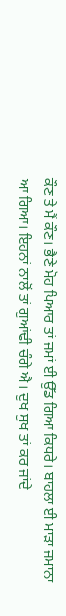ਕੌਣ ਤੇ ਮੈਂ ਕੌਣ। ਭੈਣੇ ਮੋਹ ਪਿਆਰ ਤਾਂ ਜਮਾਂ ਈ ਉੱਡ ਗਿਆ ਕਿਧਰੇ। ਬਾਹਲਾ ਈ ਮਾੜਾ ਜਮਾਨਾ ਆ ਗਿਆ। ਇਹਨਾਂ ਨਾਲੋਂ ਤਾਂ ਗੁਆਂਢੀ ਚੰਗੇ ਐ। ਦੁਖ ਸੁਖ ਤਾਂ ਕਰ ਜਾਂਦੇ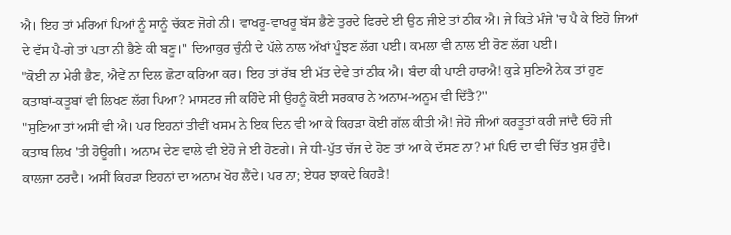ਐ। ਇਹ ਤਾਂ ਮਰਿਆਂ ਪਿਆਂ ਨੂੰ ਸਾਨੂੰ ਚੱਕਣ ਜੋਗੇ ਨੀ। ਵਾਖਰੂ-ਵਾਖਰੂ ਬੱਸ ਭੈਣੇ ਤੁਰਦੇ ਫਿਰਦੇ ਈ ਉਠ ਜੀਏ ਤਾਂ ਠੀਕ ਐ। ਜੇ ਕਿਤੇ ਮੰਜੇ 'ਚ ਪੈ ਕੇ ਇਹੋ ਜਿਆਂ ਦੇ ਵੱਸ ਪੈ-ਗੇ ਤਾਂ ਪਤਾ ਨੀ ਭੈਣੇ ਕੀ ਬਣੂ।'' ਦਿਆਕੁਰ ਚੁੰਨੀ ਦੇ ਪੱਲੇ ਨਾਲ ਅੱਖਾਂ ਪੂੰਝਣ ਲੱਗ ਪਈ। ਕਮਲਾ ਵੀ ਨਾਲ ਈ ਰੋਣ ਲੱਗ ਪਈ।
"ਕੋਈ ਨਾ ਮੇਰੀ ਭੈਣ, ਐਵੇਂ ਨਾ ਦਿਲ ਛੋਟਾ ਕਰਿਆ ਕਰ। ਇਹ ਤਾਂ ਰੱਬ ਈ ਮੱਤ ਦੇਵੇ ਤਾਂ ਠੀਕ ਐ। ਬੰਦਾ ਕੀ ਪਾਣੀ ਹਾਰਐ! ਕੁੜੇ ਸੁਣਿਐ ਨੇਕ ਤਾਂ ਹੁਣ ਕਤਾਬਾਂ-ਕਤੂਬਾਂ ਵੀ ਲਿਖਣ ਲੱਗ ਪਿਆ? ਮਾਸਟਰ ਜੀ ਕਹਿੰਦੇ ਸੀ ਉਹਨੂੰ ਕੋਈ ਸਰਕਾਰ ਨੇ ਅਨਾਮ-ਅਨੂਮ ਵੀ ਦਿੱਤੈ?''
"ਸੁਣਿਆ ਤਾਂ ਅਸੀਂ ਵੀ ਐ। ਪਰ ਇਹਨਾਂ ਤੀਵੀਂ ਖਸਮ ਨੇ ਇਕ ਦਿਨ ਵੀ ਆ ਕੇ ਕਿਹੜਾ ਕੋਈ ਗੱਲ ਕੀਤੀ ਐ! ਜੇਹੋ ਜੀਆਂ ਕਰਤੂਤਾਂ ਕਰੀ ਜਾਂਦੈ ਓਹੋ ਜੀ ਕਤਾਬ ਲਿਖ 'ਤੀ ਹੋਊਗੀ। ਅਨਾਮ ਦੇਣ ਵਾਲੇ ਵੀ ਏਹੋ ਜੇ ਈ ਹੋਣਗੇ। ਜੇ ਧੀ-ਪੁੱਤ ਚੱਜ ਦੇ ਹੋਣ ਤਾਂ ਆ ਕੇ ਦੱਸਣ ਨਾ? ਮਾਂ ਪਿਓ ਦਾ ਵੀ ਚਿੱਤ ਖੁਸ਼ ਹੁੰਦੈ। ਕਾਲਜਾ ਠਰਦੈ। ਅਸੀਂ ਕਿਹੜਾ ਇਹਨਾਂ ਦਾ ਅਨਾਮ ਖੋਹ ਲੈਂਦੇ। ਪਰ ਨਾ; ਏਧਰ ਝਾਕਦੇ ਕਿਹੜੈ!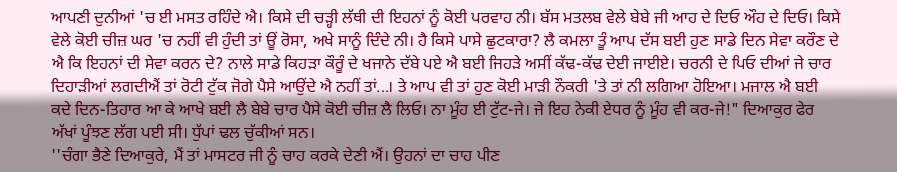ਆਪਣੀ ਦੁਨੀਆਂ 'ਚ ਈ ਮਸਤ ਰਹਿੰਦੇ ਐ। ਕਿਸੇ ਦੀ ਚੜ੍ਹੀ ਲੱਥੀ ਦੀ ਇਹਨਾਂ ਨੂੰ ਕੋਈ ਪਰਵਾਹ ਨੀ। ਬੱਸ ਮਤਲਬ ਵੇਲੇ ਬੇਬੇ ਜੀ ਆਹ ਦੇ ਦਿਓ ਔਹ ਦੇ ਦਿਓ। ਕਿਸੇ ਵੇਲੇ ਕੋਈ ਚੀਜ਼ ਘਰ 'ਚ ਨਹੀਂ ਵੀ ਹੁੰਦੀ ਤਾਂ ਊਂ ਰੋਸਾ, ਅਖੇ ਸਾਨੂੰ ਦਿੰਦੇ ਨੀ। ਹੈ ਕਿਸੇ ਪਾਸੇ ਛੁਟਕਾਰਾ? ਲੈ ਕਮਲਾ ਤੂੰ ਆਪ ਦੱਸ ਬਈ ਹੁਣ ਸਾਡੇ ਦਿਨ ਸੇਵਾ ਕਰੌਣ ਦੇ ਐ ਕਿ ਇਹਨਾਂ ਦੀ ਸੇਵਾ ਕਰਨ ਦੇ? ਨਾਲੇ ਸਾਡੇ ਕਿਹੜਾ ਕੌਰੂੰ ਦੇ ਖਜਾਨੇ ਦੱਬੇ ਪਏ ਐ ਬਈ ਜਿਹੜੇ ਅਸੀਂ ਕੱਢ-ਕੱਢ ਦੇਈ ਜਾਈਏ। ਚਰਨੀ ਦੇ ਪਿਓ ਦੀਆਂ ਜੇ ਚਾਰ ਦਿਹਾੜੀਆਂ ਲਗਦੀਐਂ ਤਾਂ ਰੋਟੀ ਟੁੱਕ ਜੋਗੇ ਪੈਸੇ ਆਉਂਦੇ ਐ ਨਹੀਂ ਤਾਂ...। ਤੇ ਆਪ ਵੀ ਤਾਂ ਹੁਣ ਕੋਈ ਮਾੜੀ ਨੌਕਰੀ 'ਤੇ ਤਾਂ ਨੀ ਲਗਿਆ ਹੋਇਆ। ਮਜਾਲ ਐ ਬਈ ਕਦੇ ਦਿਨ-ਤਿਹਾਰ ਆ ਕੇ ਆਖੇ ਬਈ ਲੈ ਬੇਬੇ ਚਾਰ ਪੈਸੇ ਕੋਈ ਚੀਜ਼ ਲੈ ਲਿਓ। ਨਾ ਮੂੰਹ ਈ ਟੁੱਟ-ਜੇ। ਜੇ ਇਹ ਨੇਕੀ ਏਧਰ ਨੂੰ ਮੂੰਹ ਵੀ ਕਰ-ਜੇ!" ਦਿਆਕੁਰ ਫੇਰ ਅੱਖਾਂ ਪੂੰਝਣ ਲੱਗ ਪਈ ਸੀ। ਧੁੱਪਾਂ ਢਲ ਚੁੱਕੀਆਂ ਸਨ।
''ਚੰਗਾ ਭੈਣੇ ਦਿਆਕੁਰੇ, ਮੈਂ ਤਾਂ ਮਾਸਟਰ ਜੀ ਨੂੰ ਚਾਹ ਕਰਕੇ ਦੇਣੀ ਐਂ। ਉਹਨਾਂ ਦਾ ਚਾਹ ਪੀਣ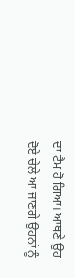ਦਾ ਟੈਮ ਹੋ ਗਿਆ। ਆਥਣੇ ਉਹ ਦੋਏ ਚੇਲੇ ਆ ਜਾਣਗੇ ਉਹਨਾਂ ਨੂੰ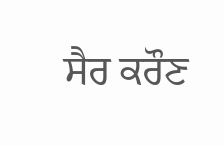ਸੈਰ ਕਰੌਣ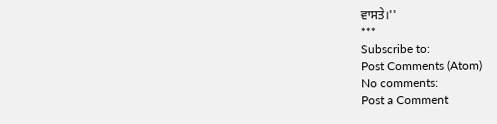ਵਾਸਤੇ।''
***
Subscribe to:
Post Comments (Atom)
No comments:
Post a Comment